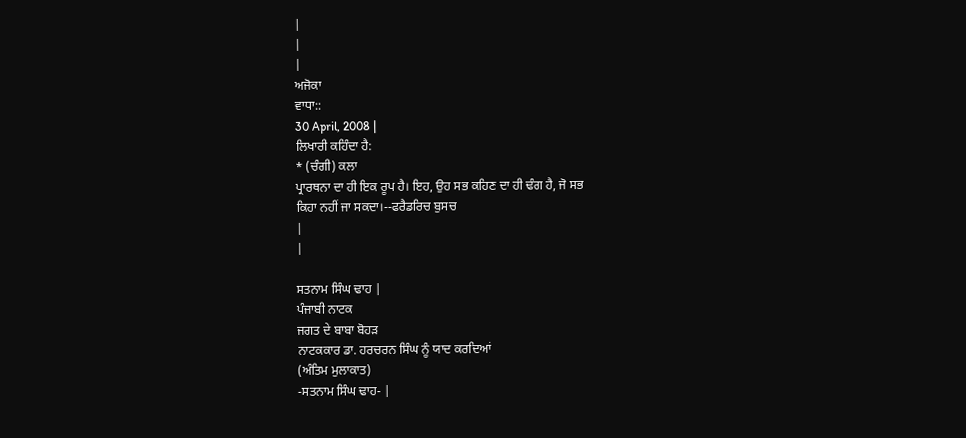|
|
|
ਅਜੋਕਾ
ਵਾਧਾ::
30 April, 2008 |
ਲਿਖਾਰੀ ਕਹਿੰਦਾ ਹੈ:
* (ਚੰਗੀ) ਕਲਾ
ਪ੍ਰਾਰਥਨਾ ਦਾ ਹੀ ਇਕ ਰੂਪ ਹੈ। ਇਹ, ਉਹ ਸਭ ਕਹਿਣ ਦਾ ਹੀ ਢੰਗ ਹੈ, ਜੋ ਸਭ
ਕਿਹਾ ਨਹੀਂ ਜਾ ਸਕਦਾ।--ਫਰੈਡਰਿਚ ਬੁਸਚ
|
|

ਸਤਨਾਮ ਸਿੰਘ ਢਾਹ |
ਪੰਜਾਬੀ ਨਾਟਕ
ਜਗਤ ਦੇ ਬਾਬਾ ਬੋਹੜ
ਨਾਟਕਕਾਰ ਡਾ. ਹਰਚਰਨ ਸਿੰਘ ਨੂੰ ਯਾਦ ਕਰਦਿਆਂ
(ਅੰਤਿਮ ਮੁਲਾਕਾਤ)
-ਸਤਨਾਮ ਸਿੰਘ ਢਾਹ- |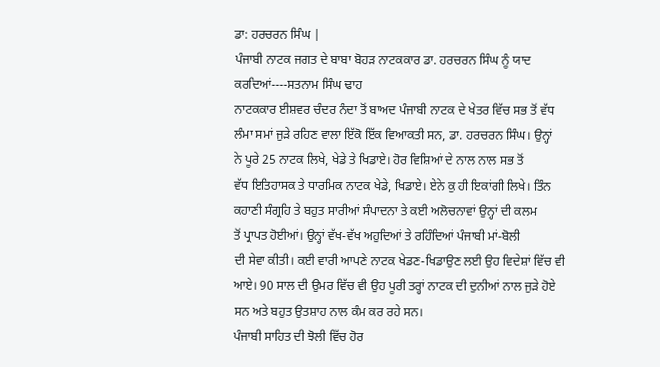ਡਾ: ਹਰਚਰਨ ਸਿੰਘ |
ਪੰਜਾਬੀ ਨਾਟਕ ਜਗਤ ਦੇ ਬਾਬਾ ਬੋਹੜ ਨਾਟਕਕਾਰ ਡਾ. ਹਰਚਰਨ ਸਿੰਘ ਨੂੰ ਯਾਦ
ਕਰਦਿਆਂ----ਸਤਨਾਮ ਸਿੰਘ ਢਾਹ
ਨਾਟਕਕਾਰ ਈਸ਼ਵਰ ਚੰਦਰ ਨੰਦਾ ਤੋਂ ਬਾਅਦ ਪੰਜਾਬੀ ਨਾਟਕ ਦੇ ਖੇਤਰ ਵਿੱਚ ਸਭ ਤੋਂ ਵੱਧ
ਲੰਮਾ ਸਮਾਂ ਜੁੜੇ ਰਹਿਣ ਵਾਲਾ ਇੱਕੋ ਇੱਕ ਵਿਆਕਤੀ ਸਨ, ਡਾ. ਹਰਚਰਨ ਸਿੰਘ। ਉਨ੍ਹਾਂ
ਨੇ ਪੂਰੇ 25 ਨਾਟਕ ਲਿਖੇ, ਖੇਡੇ ਤੇ ਖਿਡਾਏ। ਹੋਰ ਵਿਸ਼ਿਆਂ ਦੇ ਨਾਲ ਨਾਲ ਸਭ ਤੋਂ
ਵੱਧ ਇਤਿਹਾਸਕ ਤੇ ਧਾਰਮਿਕ ਨਾਟਕ ਖੇਡੇ, ਖਿਡਾਏ। ਏਨੇ ਕੁ ਹੀ ਇਕਾਂਗੀ ਲਿਖੇ। ਤਿੰਨ
ਕਹਾਣੀ ਸੰਗ੍ਰਹਿ ਤੇ ਬਹੁਤ ਸਾਰੀਆਂ ਸੰਪਾਦਨਾ ਤੇ ਕਈ ਅਲੋਚਨਾਵਾਂ ਉਨ੍ਹਾਂ ਦੀ ਕਲਮ
ਤੋਂ ਪ੍ਰਾਪਤ ਹੋਈਆਂ। ਉਨ੍ਹਾਂ ਵੱਖ-ਵੱਖ ਅਹੁਦਿਆਂ ਤੇ ਰਹਿੰਦਿਆਂ ਪੰਜਾਬੀ ਮਾਂ-ਬੋਲੀ
ਦੀ ਸੇਵਾ ਕੀਤੀ। ਕਈ ਵਾਰੀ ਆਪਣੇ ਨਾਟਕ ਖੇਡਣ-ਖਿਡਾਉਣ ਲਈ ਉਹ ਵਿਦੇਸ਼ਾਂ ਵਿੱਚ ਵੀ
ਆਏ। 90 ਸਾਲ ਦੀ ਉਮਰ ਵਿੱਚ ਵੀ ਉਹ ਪੂਰੀ ਤਰ੍ਹਾਂ ਨਾਟਕ ਦੀ ਦੁਨੀਆਂ ਨਾਲ ਜੁੜੇ ਹੋਏ
ਸਨ ਅਤੇ ਬਹੁਤ ਉਤਸ਼ਾਹ ਨਾਲ ਕੰਮ ਕਰ ਰਹੇ ਸਨ।
ਪੰਜਾਬੀ ਸਾਹਿਤ ਦੀ ਝੋਲੀ ਵਿੱਚ ਹੋਰ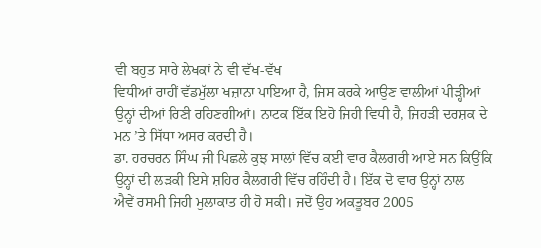ਵੀ ਬਹੁਤ ਸਾਰੇ ਲੇਖਕਾਂ ਨੇ ਵੀ ਵੱਖ-ਵੱਖ
ਵਿਧੀਆਂ ਰਾਹੀਂ ਵੱਡਮੁੱਲਾ ਖਜ਼ਾਨਾ ਪਾਇਆ ਹੈ, ਜਿਸ ਕਰਕੇ ਆਉਣ ਵਾਲੀਆਂ ਪੀੜ੍ਹੀਆਂ
ਉਨ੍ਹਾਂ ਦੀਆਂ ਰਿਣੀ ਰਹਿਣਗੀਆਂ। ਨਾਟਕ ਇੱਕ ਇਹੋ ਜਿਹੀ ਵਿਧੀ ਹੈ, ਜਿਹੜੀ ਦਰਸ਼ਕ ਦੇ
ਮਨ ’ਤੇ ਸਿੱਧਾ ਅਸਰ ਕਰਦੀ ਹੈ।
ਡਾ. ਹਰਚਰਨ ਸਿੰਘ ਜੀ ਪਿਛਲੇ ਕੁਝ ਸਾਲਾਂ ਵਿੱਚ ਕਈ ਵਾਰ ਕੈਲਗਰੀ ਆਏ ਸਨ ਕਿਉਂਕਿ
ਉਨ੍ਹਾਂ ਦੀ ਲੜਕੀ ਇਸੇ ਸ਼ਹਿਰ ਕੈਲਗਰੀ ਵਿੱਚ ਰਹਿੰਦੀ ਹੈ। ਇੱਕ ਦੋ ਵਾਰ ਉਨ੍ਹਾਂ ਨਾਲ
ਐਵੇਂ ਰਸਮੀ ਜਿਹੀ ਮੁਲਾਕਾਤ ਹੀ ਹੋ ਸਕੀ। ਜਦੋਂ ਉਹ ਅਕਤੂਬਰ 2005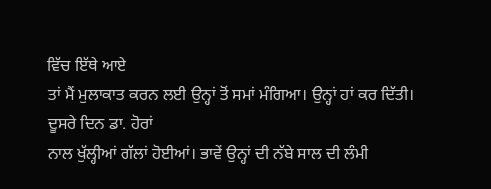ਵਿੱਚ ਇੱਥੇ ਆਏ
ਤਾਂ ਮੈਂ ਮੁਲਾਕਾਤ ਕਰਨ ਲਈ ਉਨ੍ਹਾਂ ਤੋਂ ਸਮਾਂ ਮੰਗਿਆ। ਉਨ੍ਹਾਂ ਹਾਂ ਕਰ ਦਿੱਤੀ।
ਦੂਸਰੇ ਦਿਨ ਡਾ. ਹੋਰਾਂ
ਨਾਲ ਖੁੱਲ੍ਹੀਆਂ ਗੱਲਾਂ ਹੋਈਆਂ। ਭਾਵੇਂ ਉਨ੍ਹਾਂ ਦੀ ਨੱਬੇ ਸਾਲ ਦੀ ਲੰਮੀ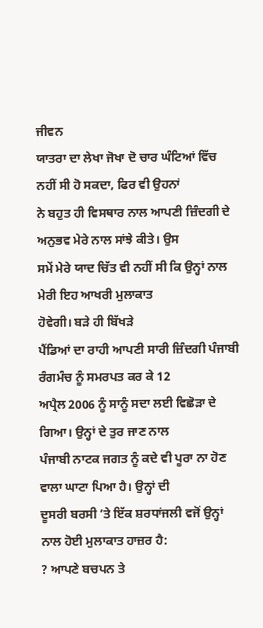ਜੀਵਨ
ਯਾਤਰਾ ਦਾ ਲੇਖਾ ਜੋਖਾ ਦੋ ਚਾਰ ਘੰਟਿਆਂ ਵਿੱਚ ਨਹੀਂ ਸੀ ਹੋ ਸਕਦਾ, ਫਿਰ ਵੀ ਉਹਨਾਂ
ਨੇ ਬਹੁਤ ਹੀ ਵਿਸਥਾਰ ਨਾਲ ਆਪਣੀ ਜ਼ਿੰਦਗੀ ਦੇ ਅਨੁਭਵ ਮੇਰੇ ਨਾਲ ਸਾਂਝੇ ਕੀਤੇ। ਉਸ
ਸਮੇਂ ਮੇਰੇ ਯਾਦ ਚਿੱਤ ਵੀ ਨਹੀਂ ਸੀ ਕਿ ਉਨ੍ਹਾਂ ਨਾਲ ਮੇਰੀ ਇਹ ਆਖਰੀ ਮੁਲਾਕਾਤ
ਹੋਵੇਗੀ। ਬੜੇ ਹੀ ਬਿੱਖੜੇ
ਪੈਂਡਿਆਂ ਦਾ ਰਾਹੀ ਆਪਣੀ ਸਾਰੀ ਜ਼ਿੰਦਗੀ ਪੰਜਾਬੀ ਰੰਗਮੰਚ ਨੂੰ ਸਮਰਪਤ ਕਰ ਕੇ 12
ਅਪ੍ਰੈਲ 2006 ਨੂੰ ਸਾਨੂੰ ਸਦਾ ਲਈ ਵਿਛੋੜਾ ਦੇ ਗਿਆ। ਉਨ੍ਹਾਂ ਦੇ ਤੁਰ ਜਾਣ ਨਾਲ
ਪੰਜਾਬੀ ਨਾਟਕ ਜਗਤ ਨੂੰ ਕਦੇ ਵੀ ਪੂਰਾ ਨਾ ਹੋਣ ਵਾਲਾ ਘਾਟਾ ਪਿਆ ਹੈ। ਉਨ੍ਹਾਂ ਦੀ
ਦੂਸਰੀ ਬਰਸੀ ’ਤੇ ਇੱਕ ਸ਼ਰਧਾਂਜਲੀ ਵਜੋਂ ਉਨ੍ਹਾਂ ਨਾਲ ਹੋਈ ਮੁਲਾਕਾਤ ਹਾਜ਼ਰ ਹੈ:
? ਆਪਣੇ ਬਚਪਨ ਤੇ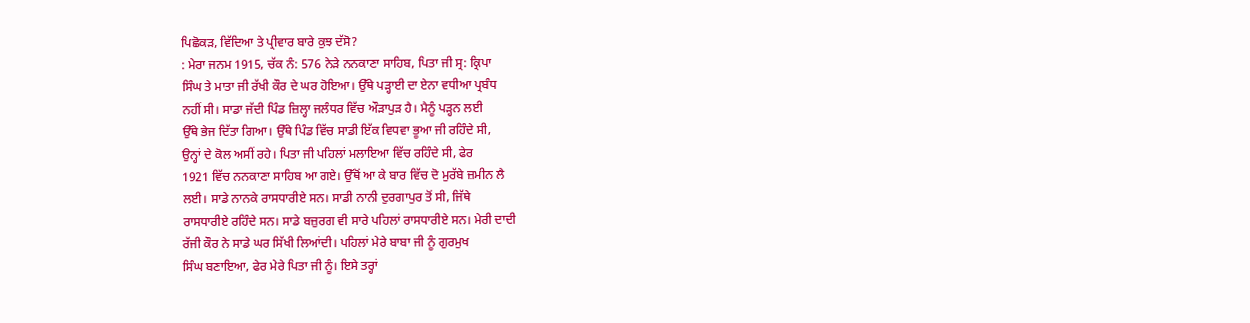ਪਿਛੋਕੜ, ਵਿੱਦਿਆ ਤੇ ਪ੍ਰੀਵਾਰ ਬਾਰੇ ਕੁਝ ਦੱਸੋ?
: ਮੇਰਾ ਜਨਮ 1915, ਚੱਕ ਨੰ: 576 ਨੇੜੇ ਨਨਕਾਣਾ ਸਾਹਿਬ, ਪਿਤਾ ਜੀ ਸ੍ਰ: ਕ੍ਰਿਪਾ
ਸਿੰਘ ਤੇ ਮਾਤਾ ਜੀ ਰੱਖੀ ਕੌਰ ਦੇ ਘਰ ਹੋਇਆ। ਉੱਥੇ ਪੜ੍ਹਾਈ ਦਾ ਏਨਾ ਵਧੀਆ ਪ੍ਰਬੰਧ
ਨਹੀਂ ਸੀ। ਸਾਡਾ ਜੱਦੀ ਪਿੰਡ ਜ਼ਿਲ੍ਹਾ ਜਲੰਧਰ ਵਿੱਚ ਔੜਾਪੁੜ ਹੈ। ਮੈਨੂੰ ਪੜ੍ਹਨ ਲਈ
ਉੱਥੇ ਭੇਜ ਦਿੱਤਾ ਗਿਆ। ਉੱਥੇ ਪਿੰਡ ਵਿੱਚ ਸਾਡੀ ਇੱਕ ਵਿਧਵਾ ਭੂਆ ਜੀ ਰਹਿੰਦੇ ਸੀ,
ਉਨ੍ਹਾਂ ਦੇ ਕੋਲ ਅਸੀਂ ਰਹੇ। ਪਿਤਾ ਜੀ ਪਹਿਲਾਂ ਮਲਾਇਆ ਵਿੱਚ ਰਹਿੰਦੇ ਸੀ, ਫੇਰ
1921 ਵਿੱਚ ਨਨਕਾਣਾ ਸਾਹਿਬ ਆ ਗਏ। ਉੱਥੋਂ ਆ ਕੇ ਬਾਰ ਵਿੱਚ ਦੋ ਮੁਰੱਬੇ ਜ਼ਮੀਨ ਲੈ
ਲਈ। ਸਾਡੇ ਨਾਨਕੇ ਰਾਸਧਾਰੀਏ ਸਨ। ਸਾਡੀ ਨਾਨੀ ਦੁਰਗਾਪੁਰ ਤੋਂ ਸੀ, ਜਿੱਥੇ
ਰਾਸਧਾਰੀਏ ਰਹਿੰਦੇ ਸਨ। ਸਾਡੇ ਬਜ਼ੁਰਗ ਵੀ ਸਾਰੇ ਪਹਿਲਾਂ ਰਾਸਧਾਰੀਏ ਸਨ। ਮੇਰੀ ਦਾਦੀ
ਰੱਜੀ ਕੌਰ ਨੇ ਸਾਡੇ ਘਰ ਸਿੱਖੀ ਲਿਆਂਦੀ। ਪਹਿਲਾਂ ਮੇਰੇ ਬਾਬਾ ਜੀ ਨੂੰ ਗੁਰਮੁਖ
ਸਿੰਘ ਬਣਾਇਆ, ਫੇਰ ਮੇਰੇ ਪਿਤਾ ਜੀ ਨੂੰ। ਇਸੇ ਤਰ੍ਹਾਂ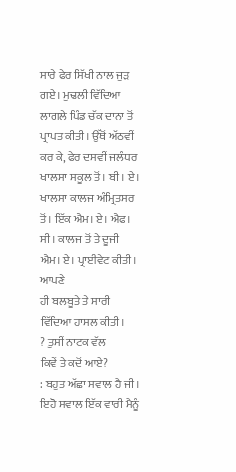ਸਾਰੇ ਫੇਰ ਸਿੱਖੀ ਨਾਲ ਜੁੜ
ਗਏ। ਮੁਢਲੀ ਵਿੱਦਿਆ ਲਾਗਲੇ ਪਿੰਡ ਚੱਕ ਦਾਨਾ ਤੋਂ ਪ੍ਰਾਪਤ ਕੀਤੀ। ਉੱਥੋਂ ਅੱਠਵੀਂ
ਕਰ ਕੇ, ਫੇਰ ਦਸਵੀਂ ਜਲੰਧਰ ਖਾਲਸਾ ਸਕੂਲ ਤੋਂ। ਬੀ। ਏ। ਖਾਲਸਾ ਕਾਲਜ ਅੰਮ੍ਰਿਤਸਰ
ਤੋਂ। ਇੱਕ ਐਮ। ਏ। ਐਫ। ਸੀ। ਕਾਲਜ ਤੋਂ ਤੇ ਦੂਜੀ ਐਮ। ਏ। ਪ੍ਰਾਈਵੇਟ ਕੀਤੀ। ਆਪਣੇ
ਹੀ ਬਲਬੂਤੇ ਤੇ ਸਾਰੀ ਵਿੱਦਿਆ ਹਾਸਲ ਕੀਤੀ।
? ਤੁਸੀਂ ਨਾਟਕ ਵੱਲ
ਕਿਵੇਂ ਤੇ ਕਦੋਂ ਆਏ?
: ਬਹੁਤ ਅੱਛਾ ਸਵਾਲ ਹੈ ਜੀ। ਇਹੋ ਸਵਾਲ ਇੱਕ ਵਾਰੀ ਮੈਨੂੰ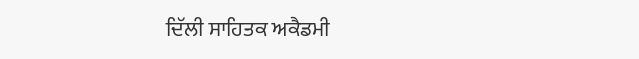ਦਿੱਲੀ ਸਾਹਿਤਕ ਅਕੈਡਮੀ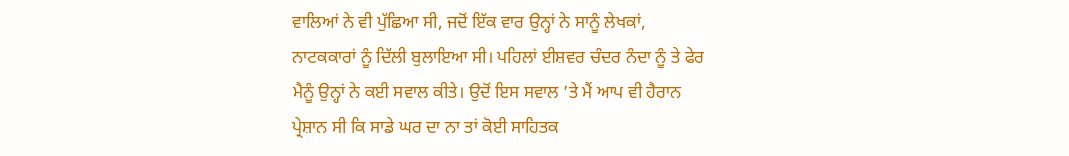ਵਾਲਿਆਂ ਨੇ ਵੀ ਪੁੱਛਿਆ ਸੀ, ਜਦੋਂ ਇੱਕ ਵਾਰ ਉਨ੍ਹਾਂ ਨੇ ਸਾਨੂੰ ਲੇਖਕਾਂ,
ਨਾਟਕਕਾਰਾਂ ਨੂੰ ਦਿੱਲੀ ਬੁਲਾਇਆ ਸੀ। ਪਹਿਲਾਂ ਈਸ਼ਵਰ ਚੰਦਰ ਨੰਦਾ ਨੂੰ ਤੇ ਫੇਰ
ਮੈਨੂੰ ਉਨ੍ਹਾਂ ਨੇ ਕਈ ਸਵਾਲ ਕੀਤੇ। ਉਦੋਂ ਇਸ ਸਵਾਲ ’ਤੇ ਮੈਂ ਆਪ ਵੀ ਹੈਰਾਨ
ਪ੍ਰੇਸ਼ਾਨ ਸੀ ਕਿ ਸਾਡੇ ਘਰ ਦਾ ਨਾ ਤਾਂ ਕੋਈ ਸਾਹਿਤਕ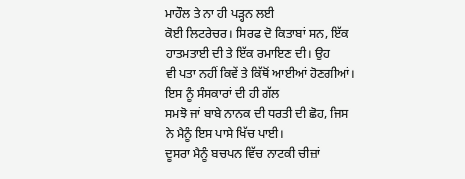ਮਾਹੌਲ ਤੇ ਨਾ ਹੀ ਪੜ੍ਹਨ ਲਈ
ਕੋਈ ਲਿਟਰੇਚਰ। ਸਿਰਫ ਦੋ ਕਿਤਾਬਾਂ ਸਨ, ਇੱਕ ਹਾਤਮਤਾਈ ਦੀ ਤੇ ਇੱਕ ਰਮਾਇਣ ਦੀ। ਉਹ
ਵੀ ਪਤਾ ਨਹੀਂ ਕਿਵੇਂ ਤੇ ਕਿੱਥੋਂ ਆਈਆਂ ਹੋਣਗੀਆਂ। ਇਸ ਨੂੰ ਸੰਸਕਾਰਾਂ ਦੀ ਹੀ ਗੱਲ
ਸਮਝੋ ਜਾਂ ਬਾਬੇ ਨਾਨਕ ਦੀ ਧਰਤੀ ਦੀ ਛੋਹ, ਜਿਸ ਨੇ ਮੈਨੂੰ ਇਸ ਪਾਸੇ ਖਿੱਚ ਪਾਈ।
ਦੂਸਰਾ ਮੈਨੂੰ ਬਚਪਨ ਵਿੱਚ ਨਾਟਕੀ ਚੀਜ਼ਾਂ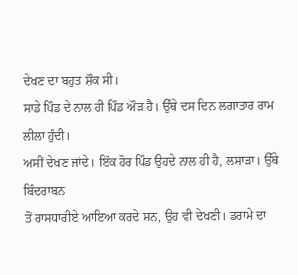ਦੇਖਣ ਦਾ ਬਹੁਤ ਸ਼ੌਕ ਸੀ।
ਸਾਡੇ ਪਿੰਡ ਦੇ ਨਾਲ ਹੀ ਪਿੰਡ ਔੜ ਹੈ। ਉੱਥੇ ਦਸ ਦਿਨ ਲਗਾਤਾਰ ਰਾਮ ਲੀਲਾ ਹੁੰਦੀ।
ਅਸੀਂ ਦੇਖਣ ਜਾਂਦੇ। ਇੱਕ ਹੋਰ ਪਿੰਡ ਉਹਦੇ ਨਾਲ ਹੀ ਹੈ, ਲਸਾੜਾ। ਉੱਥੇ ਬਿੰਦਰਾਬਨ
ਤੋਂ ਰਾਸਧਾਰੀਏ ਆਇਆ ਕਰਦੇ ਸਨ, ਉਹ ਵੀ ਦੇਖਣੀ। ਡਰਾਮੇ ਦਾ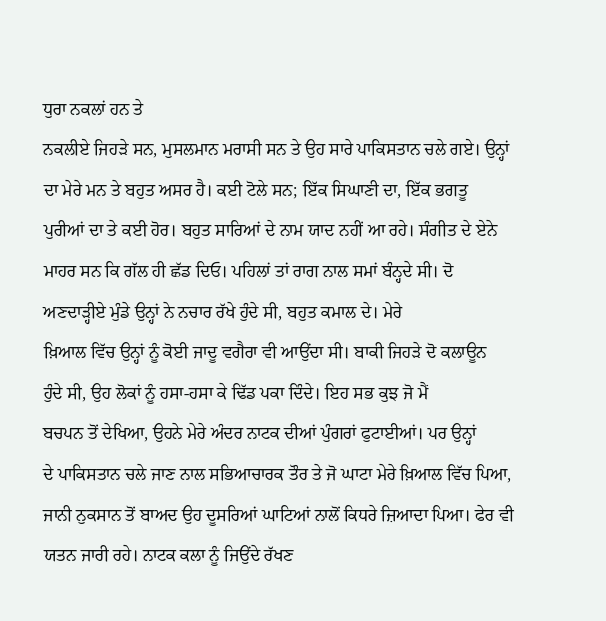ਧੁਰਾ ਨਕਲਾਂ ਹਨ ਤੇ
ਨਕਲੀਏ ਜਿਹੜੇ ਸਨ, ਮੁਸਲਮਾਨ ਮਰਾਸੀ ਸਨ ਤੇ ਉਹ ਸਾਰੇ ਪਾਕਿਸਤਾਨ ਚਲੇ ਗਏ। ਉਨ੍ਹਾਂ
ਦਾ ਮੇਰੇ ਮਨ ਤੇ ਬਹੁਤ ਅਸਰ ਹੈ। ਕਈ ਟੋਲੇ ਸਨ; ਇੱਕ ਸਿਘਾਣੀ ਦਾ, ਇੱਕ ਭਗਤੂ
ਪੁਰੀਆਂ ਦਾ ਤੇ ਕਈ ਹੋਰ। ਬਹੁਤ ਸਾਰਿਆਂ ਦੇ ਨਾਮ ਯਾਦ ਨਹੀਂ ਆ ਰਹੇ। ਸੰਗੀਤ ਦੇ ਏਨੇ
ਮਾਹਰ ਸਨ ਕਿ ਗੱਲ ਹੀ ਛੱਡ ਦਿਓ। ਪਹਿਲਾਂ ਤਾਂ ਰਾਗ ਨਾਲ ਸਮਾਂ ਬੰਨ੍ਹਦੇ ਸੀ। ਦੋ
ਅਣਦਾੜ੍ਹੀਏ ਮੁੰਡੇ ਉਨ੍ਹਾਂ ਨੇ ਨਚਾਰ ਰੱਖੇ ਹੁੰਦੇ ਸੀ, ਬਹੁਤ ਕਮਾਲ ਦੇ। ਮੇਰੇ
ਖ਼ਿਆਲ ਵਿੱਚ ਉਨ੍ਹਾਂ ਨੂੰ ਕੋਈ ਜਾਦੂ ਵਗੈਰਾ ਵੀ ਆਉਂਦਾ ਸੀ। ਬਾਕੀ ਜਿਹੜੇ ਦੋ ਕਲਾਊਨ
ਹੁੰਦੇ ਸੀ, ਉਹ ਲੋਕਾਂ ਨੂੰ ਹਸਾ-ਹਸਾ ਕੇ ਢਿੱਡ ਪਕਾ ਦਿੰਦੇ। ਇਹ ਸਭ ਕੁਝ ਜੋ ਮੈਂ
ਬਚਪਨ ਤੋਂ ਦੇਖਿਆ, ਉਹਨੇ ਮੇਰੇ ਅੰਦਰ ਨਾਟਕ ਦੀਆਂ ਪੁੰਗਰਾਂ ਫੁਟਾਈਆਂ। ਪਰ ਉਨ੍ਹਾਂ
ਦੇ ਪਾਕਿਸਤਾਨ ਚਲੇ ਜਾਣ ਨਾਲ ਸਭਿਆਚਾਰਕ ਤੌਰ ਤੇ ਜੋ ਘਾਟਾ ਮੇਰੇ ਖ਼ਿਆਲ ਵਿੱਚ ਪਿਆ,
ਜਾਨੀ ਨੁਕਸਾਨ ਤੋਂ ਬਾਅਦ ਉਹ ਦੂਸਰਿਆਂ ਘਾਟਿਆਂ ਨਾਲੋਂ ਕਿਧਰੇ ਜ਼ਿਆਦਾ ਪਿਆ। ਫੇਰ ਵੀ
ਯਤਨ ਜਾਰੀ ਰਹੇ। ਨਾਟਕ ਕਲਾ ਨੂੰ ਜਿਉਂਦੇ ਰੱਖਣ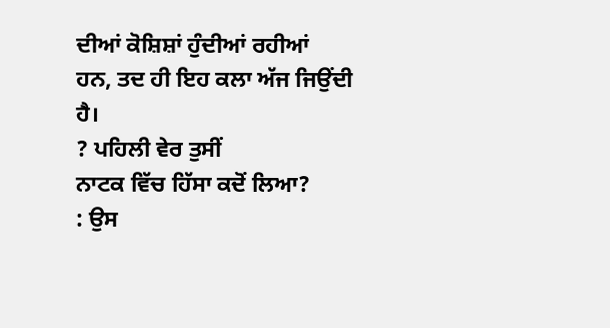ਦੀਆਂ ਕੋਸ਼ਿਸ਼ਾਂ ਹੁੰਦੀਆਂ ਰਹੀਆਂ
ਹਨ, ਤਦ ਹੀ ਇਹ ਕਲਾ ਅੱਜ ਜਿਉਂਦੀ ਹੈ।
? ਪਹਿਲੀ ਵੇਰ ਤੁਸੀਂ
ਨਾਟਕ ਵਿੱਚ ਹਿੱਸਾ ਕਦੋਂ ਲਿਆ?
: ਉਸ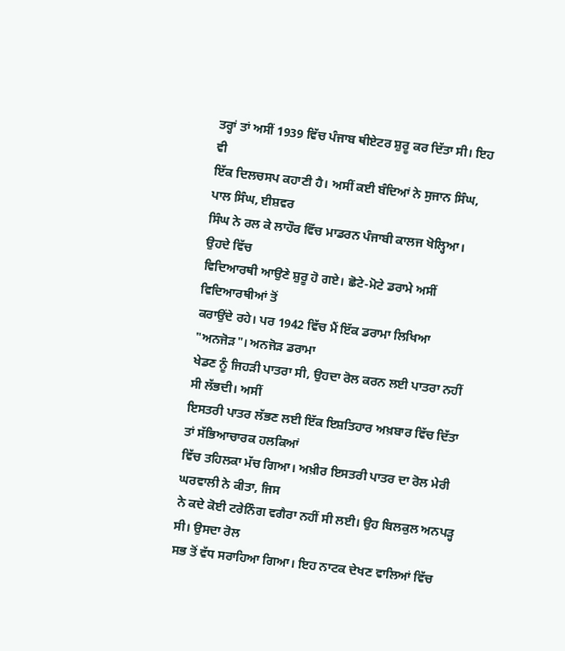ਤਰ੍ਹਾਂ ਤਾਂ ਅਸੀਂ 1939 ਵਿੱਚ ਪੰਜਾਬ ਥੀਏਟਰ ਸ਼ੁਰੂ ਕਰ ਦਿੱਤਾ ਸੀ। ਇਹ ਵੀ
ਇੱਕ ਦਿਲਚਸਪ ਕਹਾਣੀ ਹੈ। ਅਸੀਂ ਕਈ ਬੰਦਿਆਂ ਨੇ ਸੁਜਾਨ ਸਿੰਘ, ਪਾਲ ਸਿੰਘ, ਈਸ਼ਵਰ
ਸਿੰਘ ਨੇ ਰਲ ਕੇ ਲਾਹੌਰ ਵਿੱਚ ਮਾਡਰਨ ਪੰਜਾਬੀ ਕਾਲਜ ਖੋਲ੍ਹਿਆ। ਉਹਦੇ ਵਿੱਚ
ਵਿਦਿਆਰਥੀ ਆਉਣੇ ਸ਼ੁਰੂ ਹੋ ਗਏ। ਛੋਟੇ-ਮੋਟੇ ਡਰਾਮੇ ਅਸੀਂ ਵਿਦਿਆਰਥੀਆਂ ਤੋਂ
ਕਰਾਉਂਦੇ ਰਹੇ। ਪਰ 1942 ਵਿੱਚ ਮੈਂ ਇੱਕ ਡਰਾਮਾ ਲਿਖਿਆ "ਅਨਜੋੜ"। ਅਨਜੋੜ ਡਰਾਮਾ
ਖੇਡਣ ਨੂੰ ਜਿਹੜੀ ਪਾਤਰਾ ਸੀ, ਉਹਦਾ ਰੋਲ ਕਰਨ ਲਈ ਪਾਤਰਾ ਨਹੀਂ ਸੀ ਲੱਭਦੀ। ਅਸੀਂ
ਇਸਤਰੀ ਪਾਤਰ ਲੱਭਣ ਲਈ ਇੱਕ ਇਸ਼ਤਿਹਾਰ ਅਖ਼ਬਾਰ ਵਿੱਚ ਦਿੱਤਾ ਤਾਂ ਸੱਭਿਆਚਾਰਕ ਹਲਕਿਆਂ
ਵਿੱਚ ਤਹਿਲਕਾ ਮੱਚ ਗਿਆ। ਅਖ਼ੀਰ ਇਸਤਰੀ ਪਾਤਰ ਦਾ ਰੋਲ ਮੇਰੀ ਘਰਵਾਲੀ ਨੇ ਕੀਤਾ, ਜਿਸ
ਨੇ ਕਦੇ ਕੋਈ ਟਰੇਨਿੰਗ ਵਗੈਰਾ ਨਹੀਂ ਸੀ ਲਈ। ਉਹ ਬਿਲਕੁਲ ਅਨਪੜ੍ਹ ਸੀ। ਉਸਦਾ ਰੋਲ
ਸਭ ਤੋਂ ਵੱਧ ਸਰਾਹਿਆ ਗਿਆ। ਇਹ ਨਾਟਕ ਦੇਖਣ ਵਾਲਿਆਂ ਵਿੱਚ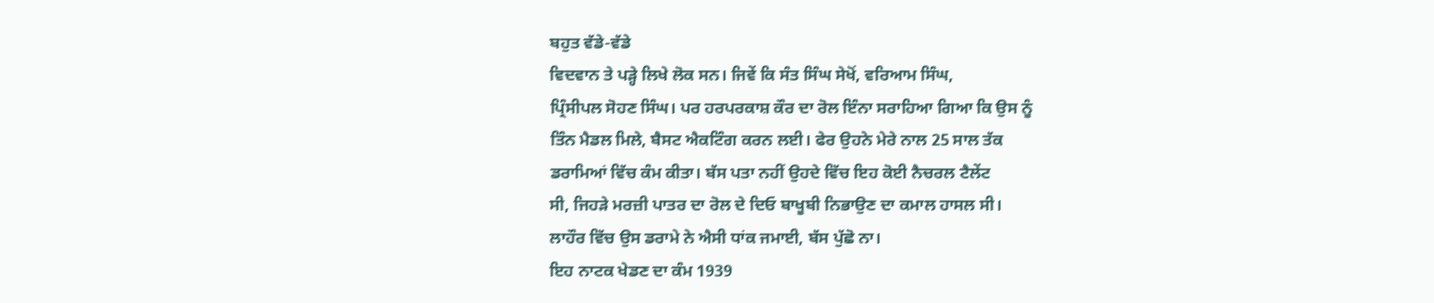ਬਹੁਤ ਵੱਡੇ-ਵੱਡੇ
ਵਿਦਵਾਨ ਤੇ ਪੜ੍ਹੇ ਲਿਖੇ ਲੋਕ ਸਨ। ਜਿਵੇਂ ਕਿ ਸੰਤ ਸਿੰਘ ਸੇਖੋਂ, ਵਰਿਆਮ ਸਿੰਘ,
ਪ੍ਰਿੰਸੀਪਲ ਸੋਹਣ ਸਿੰਘ। ਪਰ ਹਰਪਰਕਾਸ਼ ਕੌਰ ਦਾ ਰੋਲ ਇੰਨਾ ਸਰਾਹਿਆ ਗਿਆ ਕਿ ਉਸ ਨੂੰ
ਤਿੰਨ ਮੈਡਲ ਮਿਲੇ, ਬੈਸਟ ਐਕਟਿੰਗ ਕਰਨ ਲਈ। ਫੇਰ ਉਹਨੇ ਮੇਰੇ ਨਾਲ 25 ਸਾਲ ਤੱਕ
ਡਰਾਮਿਆਂ ਵਿੱਚ ਕੰਮ ਕੀਤਾ। ਬੱਸ ਪਤਾ ਨਹੀਂ ਉਹਦੇ ਵਿੱਚ ਇਹ ਕੋਈ ਨੈਚਰਲ ਟੈਲੇਂਟ
ਸੀ, ਜਿਹੜੇ ਮਰਜ਼ੀ ਪਾਤਰ ਦਾ ਰੋਲ ਦੇ ਦਿਓ ਬਾਖੂਬੀ ਨਿਭਾਉਣ ਦਾ ਕਮਾਲ ਹਾਸਲ ਸੀ।
ਲਾਹੌਰ ਵਿੱਚ ਉਸ ਡਰਾਮੇ ਨੇ ਐਸੀ ਧਾਂਕ ਜਮਾਈ, ਬੱਸ ਪੁੱਛੋ ਨਾ।
ਇਹ ਨਾਟਕ ਖੇਡਣ ਦਾ ਕੰਮ 1939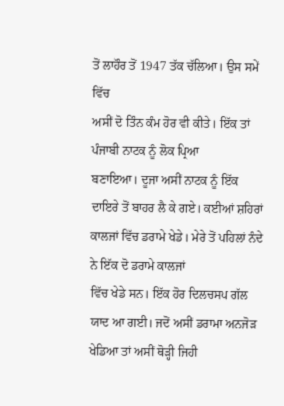ਤੋਂ ਲਾਹੌਰ ਤੋਂ 1947 ਤੱਕ ਚੱਲਿਆ। ਉਸ ਸਮੇਂ ਵਿੱਚ
ਅਸੀਂ ਦੋ ਤਿੰਨ ਕੰਮ ਹੋਰ ਵੀ ਕੀਤੇ। ਇੱਕ ਤਾਂ ਪੰਜਾਬੀ ਨਾਟਕ ਨੂੰ ਲੋਕ ਪ੍ਰਿਆ
ਬਣਾਇਆ। ਦੂਜਾ ਅਸੀਂ ਨਾਟਕ ਨੂੰ ਇੱਕ ਦਾਇਰੇ ਤੋਂ ਬਾਹਰ ਲੈ ਕੇ ਗਏ। ਕਈਆਂ ਸ਼ਹਿਰਾਂ
ਕਾਲਜਾਂ ਵਿੱਚ ਡਰਾਮੇ ਖੇਡੇ। ਮੇਰੇ ਤੋਂ ਪਹਿਲਾਂ ਨੰਦੇ ਨੇ ਇੱਕ ਦੋ ਡਰਾਮੇ ਕਾਲਜਾਂ
ਵਿੱਚ ਖੇਡੇ ਸਨ। ਇੱਕ ਹੋਰ ਦਿਲਚਸਪ ਗੱਲ ਯਾਦ ਆ ਗਈ। ਜਦੋਂ ਅਸੀਂ ਡਰਾਮਾ ਅਨਜੋੜ
ਖੇਡਿਆ ਤਾਂ ਅਸੀਂ ਥੋੜ੍ਹੀ ਜਿਹੀ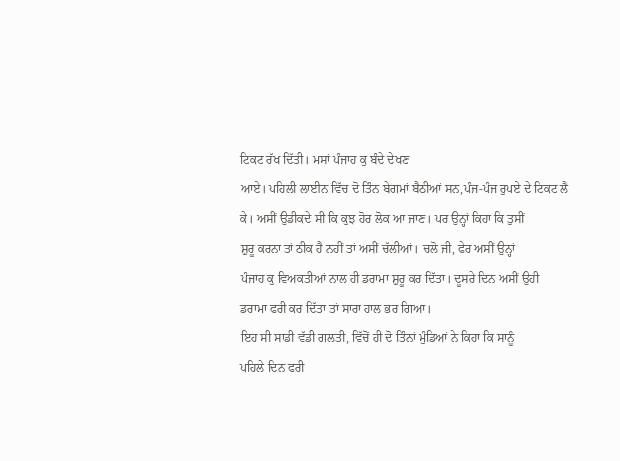ਟਿਕਟ ਰੱਖ ਦਿੱਤੀ। ਮਸਾਂ ਪੰਜਾਹ ਕੁ ਬੰਦੇ ਦੇਖਣ
ਆਏ। ਪਹਿਲੀ ਲਾਈਨ ਵਿੱਚ ਦੋ ਤਿੰਨ ਬੇਗਮਾਂ ਬੈਠੀਆਂ ਸਨ,ਪੰਜ-ਪੰਜ ਰੁਪਏ ਦੇ ਟਿਕਟ ਲੈ
ਕੇ। ਅਸੀਂ ਉਡੀਕਦੇ ਸੀ ਕਿ ਕੁਝ ਹੋਰ ਲੋਕ ਆ ਜਾਣ। ਪਰ ਉਨ੍ਹਾਂ ਕਿਹਾ ਕਿ ਤੁਸੀਂ
ਸ਼ੁਰੂ ਕਰਨਾ ਤਾਂ ਠੀਕ ਹੈ ਨਹੀਂ ਤਾਂ ਅਸੀਂ ਚੱਲੀਆਂ। ਚਲੋ ਜੀ, ਫੇਰ ਅਸੀਂ ਉਨ੍ਹਾਂ
ਪੰਜਾਹ ਕੁ ਵਿਅਕਤੀਆਂ ਨਾਲ ਹੀ ਡਰਾਮਾ ਸ਼ੁਰੂ ਕਰ ਦਿੱਤਾ। ਦੂਸਰੇ ਦਿਨ ਅਸੀਂ ਉਹੀ
ਡਰਾਮਾ ਫਰੀ ਕਰ ਦਿੱਤਾ ਤਾਂ ਸਾਰਾ ਹਾਲ ਭਰ ਗਿਆ।
ਇਹ ਸੀ ਸਾਡੀ ਵੱਡੀ ਗਲਤੀ, ਵਿੱਚੋਂ ਹੀ ਦੋ ਤਿੰਨਾਂ ਮੁੰਡਿਆਂ ਨੇ ਕਿਹਾ ਕਿ ਸਾਨੂੰ
ਪਹਿਲੇ ਦਿਨ ਫਰੀ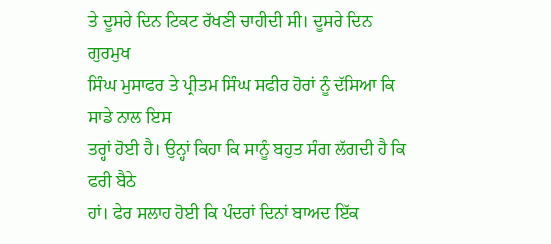ਤੇ ਦੂਸਰੇ ਦਿਨ ਟਿਕਟ ਰੱਖਣੀ ਚਾਹੀਦੀ ਸੀ। ਦੂਸਰੇ ਦਿਨ ਗੁਰਮੁਖ
ਸਿੰਘ ਮੁਸਾਫਰ ਤੇ ਪ੍ਰੀਤਮ ਸਿੰਘ ਸਫੀਰ ਹੋਰਾਂ ਨੂੰ ਦੱਸਿਆ ਕਿ ਸਾਡੇ ਨਾਲ ਇਸ
ਤਰ੍ਹਾਂ ਹੋਈ ਹੈ। ਉਨ੍ਹਾਂ ਕਿਹਾ ਕਿ ਸਾਨੂੰ ਬਹੁਤ ਸੰਗ ਲੱਗਦੀ ਹੈ ਕਿ ਫਰੀ ਬੈਠੇ
ਹਾਂ। ਫੇਰ ਸਲਾਹ ਹੋਈ ਕਿ ਪੰਦਰਾਂ ਦਿਨਾਂ ਬਾਅਦ ਇੱਕ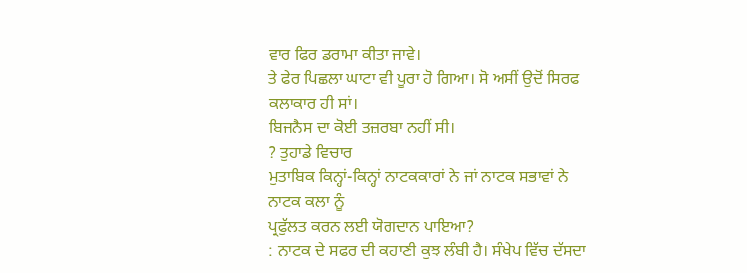ਵਾਰ ਫਿਰ ਡਰਾਮਾ ਕੀਤਾ ਜਾਵੇ।
ਤੇ ਫੇਰ ਪਿਛਲਾ ਘਾਟਾ ਵੀ ਪੂਰਾ ਹੋ ਗਿਆ। ਸੋ ਅਸੀਂ ਉਦੋਂ ਸਿਰਫ ਕਲਾਕਾਰ ਹੀ ਸਾਂ।
ਬਿਜਨੈਸ ਦਾ ਕੋਈ ਤਜ਼ਰਬਾ ਨਹੀਂ ਸੀ।
? ਤੁਹਾਡੇ ਵਿਚਾਰ
ਮੁਤਾਬਿਕ ਕਿਨ੍ਹਾਂ-ਕਿਨ੍ਹਾਂ ਨਾਟਕਕਾਰਾਂ ਨੇ ਜਾਂ ਨਾਟਕ ਸਭਾਵਾਂ ਨੇ ਨਾਟਕ ਕਲਾ ਨੂੰ
ਪ੍ਰਫੁੱਲਤ ਕਰਨ ਲਈ ਯੋਗਦਾਨ ਪਾਇਆ?
: ਨਾਟਕ ਦੇ ਸਫਰ ਦੀ ਕਹਾਣੀ ਕੁਝ ਲੰਬੀ ਹੈ। ਸੰਖੇਪ ਵਿੱਚ ਦੱਸਦਾ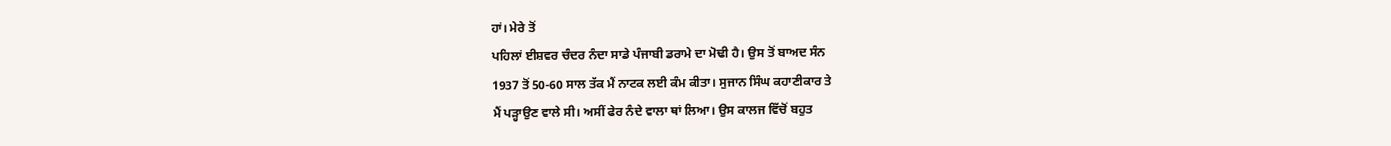ਹਾਂ। ਮੇਰੇ ਤੋਂ
ਪਹਿਲਾਂ ਈਸ਼ਵਰ ਚੰਦਰ ਨੰਦਾ ਸਾਡੇ ਪੰਜਾਬੀ ਡਰਾਮੇ ਦਾ ਮੋਢੀ ਹੈ। ਉਸ ਤੋਂ ਬਾਅਦ ਸੰਨ
1937 ਤੋਂ 50-60 ਸਾਲ ਤੱਕ ਮੈਂ ਨਾਟਕ ਲਈ ਕੰਮ ਕੀਤਾ। ਸੁਜਾਨ ਸਿੰਘ ਕਹਾਣੀਕਾਰ ਤੇ
ਮੈਂ ਪੜ੍ਹਾਉਣ ਵਾਲੇ ਸੀ। ਅਸੀਂ ਫੇਰ ਨੰਦੇ ਵਾਲਾ ਥਾਂ ਲਿਆ। ਉਸ ਕਾਲਜ ਵਿੱਚੋਂ ਬਹੁਤ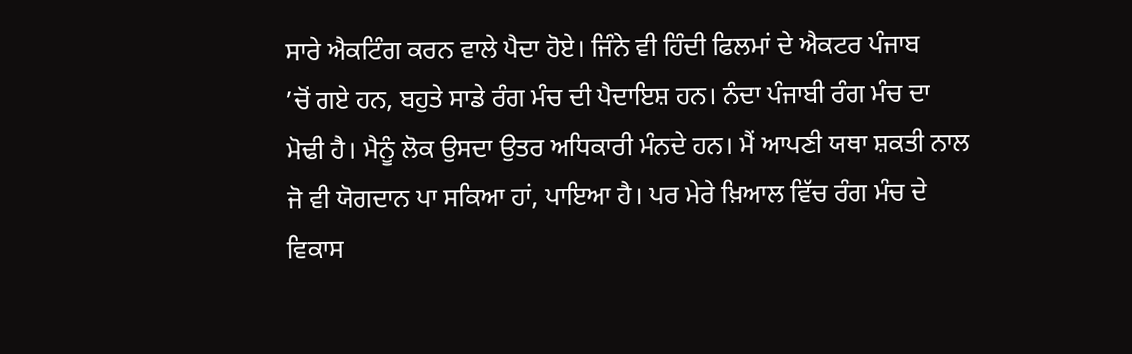ਸਾਰੇ ਐਕਟਿੰਗ ਕਰਨ ਵਾਲੇ ਪੈਦਾ ਹੋਏ। ਜਿੰਨੇ ਵੀ ਹਿੰਦੀ ਫਿਲਮਾਂ ਦੇ ਐਕਟਰ ਪੰਜਾਬ
’ਚੋਂ ਗਏ ਹਨ, ਬਹੁਤੇ ਸਾਡੇ ਰੰਗ ਮੰਚ ਦੀ ਪੈਦਾਇਸ਼ ਹਨ। ਨੰਦਾ ਪੰਜਾਬੀ ਰੰਗ ਮੰਚ ਦਾ
ਮੋਢੀ ਹੈ। ਮੈਨੂੰ ਲੋਕ ਉਸਦਾ ਉਤਰ ਅਧਿਕਾਰੀ ਮੰਨਦੇ ਹਨ। ਮੈਂ ਆਪਣੀ ਯਥਾ ਸ਼ਕਤੀ ਨਾਲ
ਜੋ ਵੀ ਯੋਗਦਾਨ ਪਾ ਸਕਿਆ ਹਾਂ, ਪਾਇਆ ਹੈ। ਪਰ ਮੇਰੇ ਖ਼ਿਆਲ ਵਿੱਚ ਰੰਗ ਮੰਚ ਦੇ
ਵਿਕਾਸ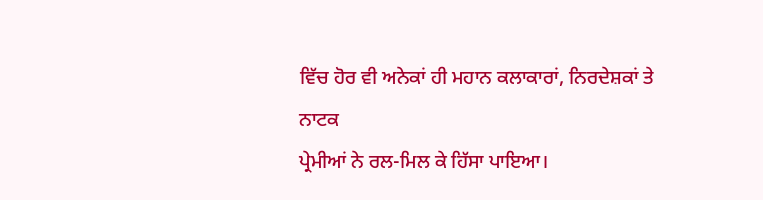ਵਿੱਚ ਹੋਰ ਵੀ ਅਨੇਕਾਂ ਹੀ ਮਹਾਨ ਕਲਾਕਾਰਾਂ, ਨਿਰਦੇਸ਼ਕਾਂ ਤੇ ਨਾਟਕ
ਪ੍ਰੇਮੀਆਂ ਨੇ ਰਲ-ਮਿਲ ਕੇ ਹਿੱਸਾ ਪਾਇਆ।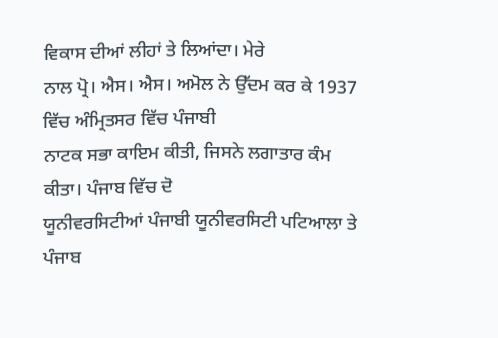ਵਿਕਾਸ ਦੀਆਂ ਲੀਹਾਂ ਤੇ ਲਿਆਂਦਾ। ਮੇਰੇ
ਨਾਲ ਪ੍ਰੋ। ਐਸ। ਐਸ। ਅਮੋਲ ਨੇ ਉੱਦਮ ਕਰ ਕੇ 1937 ਵਿੱਚ ਅੰਮ੍ਰਿਤਸਰ ਵਿੱਚ ਪੰਜਾਬੀ
ਨਾਟਕ ਸਭਾ ਕਾਇਮ ਕੀਤੀ, ਜਿਸਨੇ ਲਗਾਤਾਰ ਕੰਮ ਕੀਤਾ। ਪੰਜਾਬ ਵਿੱਚ ਦੋ
ਯੂਨੀਵਰਸਿਟੀਆਂ ਪੰਜਾਬੀ ਯੂਨੀਵਰਸਿਟੀ ਪਟਿਆਲਾ ਤੇ ਪੰਜਾਬ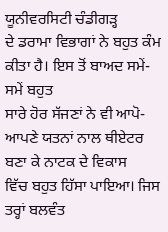ਯੂਨੀਵਰਸਿਟੀ ਚੰਡੀਗੜ੍ਹ
ਦੇ ਡਰਾਮਾ ਵਿਭਾਗਾਂ ਨੇ ਬਹੁਤ ਕੰਮ ਕੀਤਾ ਹੈ। ਇਸ ਤੋਂ ਬਾਅਦ ਸਮੇਂ-ਸਮੇਂ ਬਹੁਤ
ਸਾਰੇ ਹੋਰ ਸੱਜਣਾਂ ਨੇ ਵੀ ਆਪੋ-ਆਪਣੇ ਯਤਨਾਂ ਨਾਲ ਥੀਏਟਰ ਬਣਾ ਕੇ ਨਾਟਕ ਦੇ ਵਿਕਾਸ
ਵਿੱਚ ਬਹੁਤ ਹਿੱਸਾ ਪਾਇਆ। ਜਿਸ ਤਰ੍ਹਾਂ ਬਲਵੰਤ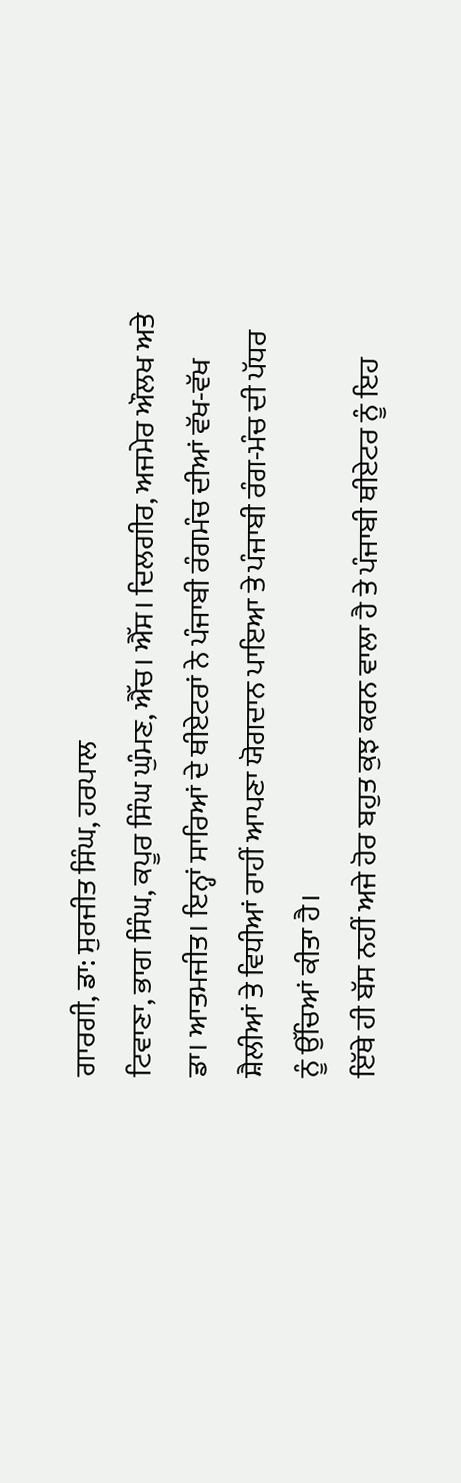ਗਾਰਗੀ, ਡਾ: ਸੁਰਜੀਤ ਸਿੰਘ, ਹਰਪਾਲ
ਟਿਵਾਣਾ, ਭਾਗ ਸਿੰਘ, ਕਪੂਰ ਸਿੰਘ ਘੁੰਮਣ, ਐੱਚ। ਐੱਸ। ਦਿਲਗੀਰ, ਅਜਮੇਰ ਔਲਖ ਅਤੇ
ਡਾ। ਆਤਮਜੀਤ। ਇਨ੍ਹਾਂ ਸਾਰਿਆਂ ਦੇ ਥੀਏਟਰਾਂ ਨੇ ਪੰਜਾਬੀ ਰੰਗਮੰਚ ਦੀਆਂ ਵੱਖ-ਵੱਖ
ਸ਼ੈਲੀਆਂ ਤੇ ਵਿਧੀਆਂ ਰਾਹੀਂ ਆਪਣਾ ਯੋਗਦਾਨ ਪਾਇਆ ਤੇ ਪੰਜਾਬੀ ਰੰਗ-ਮੰਚ ਦੀ ਪੱਧਰ
ਨੂੰ ਉੱਚਿਆਂ ਕੀਤਾ ਹੈ।
ਇੱਥੇ ਹੀ ਬੱਸ ਨਹੀਂ ਅਜੇ ਹੋਰ ਬਹੁਤ ਕੁਝ ਕਰਨ ਵਾਲਾ ਹੈ ਤੇ ਪੰਜਾਬੀ ਥੀਏਟਰ ਨੂੰ ਇਹ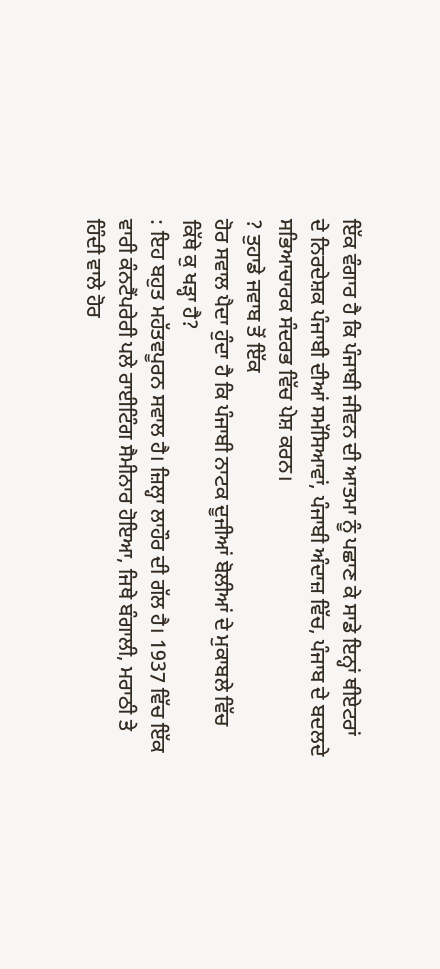ਇੱਕ ਵੰਗਾਰ ਹੈ ਕਿ ਪੰਜਾਬੀ ਜੀਵਨ ਦੀ ਆਤਮਾ ਨੂੰ ਪਛਾਣ ਕੇ ਸਾਡੇ ਇਨ੍ਹਾਂ ਥੀਏਟਰਾਂ
ਦੇ ਨਿਰਦੇਸ਼ਕ ਪੰਜਾਬੀ ਦੀਆਂ ਸਮੱਸਿਆਵਾਂ, ਪੰਜਾਬੀ ਅੰਦਾਜ਼ ਵਿੱਚ, ਪੰਜਾਬ ਦੇ ਬਦਲਦੇ
ਸਭਿਆਚਾਰਕ ਸੰਦਰਭ ਵਿੱਚ ਪੇਸ਼ ਕਰਨ।
? ਤੁਹਾਡੇ ਜਵਾਬ ਤੋਂ ਇੱਕ
ਹੋਰ ਸਵਾਲ ਪੈਦਾ ਹੁੰਦਾ ਹੈ ਕਿ ਪੰਜਾਬੀ ਨਾਟਕ ਦੂਜੀਆਂ ਬੋਲੀਆਂ ਦੇ ਮੁਕਾਬਲੇ ਵਿੱਚ
ਕਿੱਥੇ ਕੁ ਖੜ੍ਹਾ ਹੈ?
: ਇਹ ਬਹੁਤ ਮਹੱਤਵਪੂਰਨ ਸਵਾਲ ਹੈ। ਜ਼ਿਲ੍ਹਾ ਲਾਹੌਰ ਦੀ ਗੱਲ ਹੈ। 1937 ਵਿੱਚ ਇੱਕ
ਵਾਰੀ ਕੰਨਟੈਂਪਰੇਰੀ ਪਲੇ ਰਾਈਟਿੰਗ ਸੈਮੀਨਾਰ ਹੋਇਆ, ਜਿਥੇ ਬੰਗਾਲੀ, ਮਰਾਠੀ ਤੇ
ਹਿੰਦੀ ਵਾਲੇ ਹੋਰ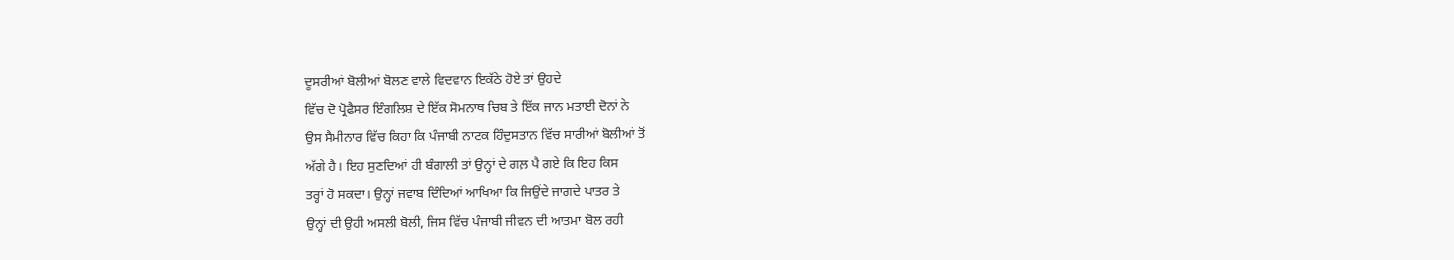ਦੂਸਰੀਆਂ ਬੋਲੀਆਂ ਬੋਲਣ ਵਾਲੇ ਵਿਦਵਾਨ ਇਕੱਠੇ ਹੋਏ ਤਾਂ ਉਹਦੇ
ਵਿੱਚ ਦੋ ਪ੍ਰੋਫੈਸਰ ਇੰਗਲਿਸ਼ ਦੇ ਇੱਕ ਸੋਮਨਾਥ ਚਿਬ ਤੇ ਇੱਕ ਜਾਨ ਮਤਾਈ ਦੋਨਾਂ ਨੇ
ਉਸ ਸੈਮੀਨਾਰ ਵਿੱਚ ਕਿਹਾ ਕਿ ਪੰਜਾਬੀ ਨਾਟਕ ਹਿੰਦੁਸਤਾਨ ਵਿੱਚ ਸਾਰੀਆਂ ਬੋਲੀਆਂ ਤੋਂ
ਅੱਗੇ ਹੈ। ਇਹ ਸੁਣਦਿਆਂ ਹੀ ਬੰਗਾਲੀ ਤਾਂ ਉਨ੍ਹਾਂ ਦੇ ਗਲ਼ ਪੈ ਗਏ ਕਿ ਇਹ ਕਿਸ
ਤਰ੍ਹਾਂ ਹੋ ਸਕਦਾ। ਉਨ੍ਹਾਂ ਜਵਾਬ ਦਿੰਦਿਆਂ ਆਖਿਆ ਕਿ ਜਿਉਂਦੇ ਜਾਗਦੇ ਪਾਤਰ ਤੇ
ਉਨ੍ਹਾਂ ਦੀ ਉਹੀ ਅਸਲੀ ਬੋਲੀ, ਜਿਸ ਵਿੱਚ ਪੰਜਾਬੀ ਜੀਵਨ ਦੀ ਆਤਮਾ ਬੋਲ ਰਹੀ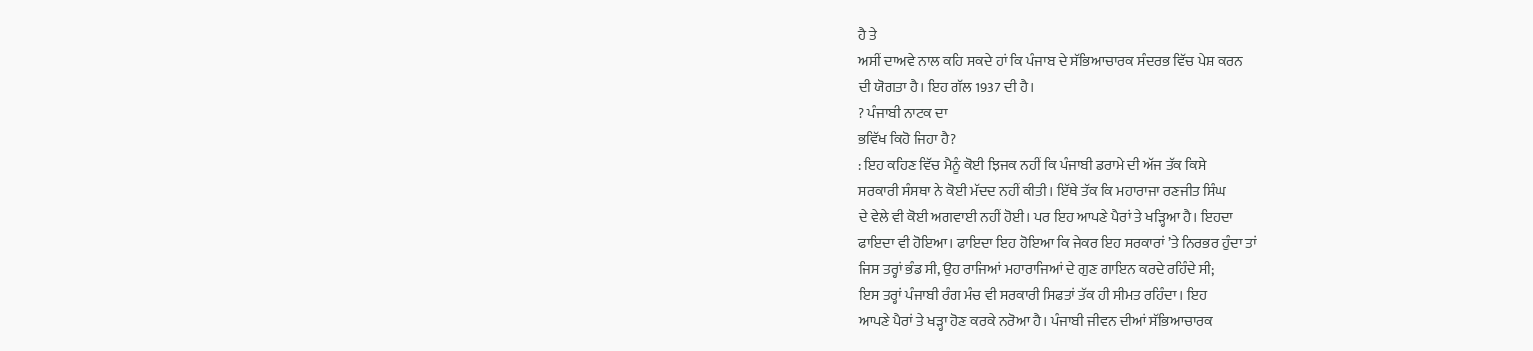ਹੈ ਤੇ
ਅਸੀਂ ਦਾਅਵੇ ਨਾਲ ਕਹਿ ਸਕਦੇ ਹਾਂ ਕਿ ਪੰਜਾਬ ਦੇ ਸੱਭਿਆਚਾਰਕ ਸੰਦਰਭ ਵਿੱਚ ਪੇਸ਼ ਕਰਨ
ਦੀ ਯੋਗਤਾ ਹੈ। ਇਹ ਗੱਲ 1937 ਦੀ ਹੈ।
? ਪੰਜਾਬੀ ਨਾਟਕ ਦਾ
ਭਵਿੱਖ ਕਿਹੋ ਜਿਹਾ ਹੈ?
: ਇਹ ਕਹਿਣ ਵਿੱਚ ਮੈਨੂੰ ਕੋਈ ਝਿਜਕ ਨਹੀਂ ਕਿ ਪੰਜਾਬੀ ਡਰਾਮੇ ਦੀ ਅੱਜ ਤੱਕ ਕਿਸੇ
ਸਰਕਾਰੀ ਸੰਸਥਾ ਨੇ ਕੋਈ ਮੱਦਦ ਨਹੀਂ ਕੀਤੀ। ਇੱਥੇ ਤੱਕ ਕਿ ਮਹਾਰਾਜਾ ਰਣਜੀਤ ਸਿੰਘ
ਦੇ ਵੇਲੇ ਵੀ ਕੋਈ ਅਗਵਾਈ ਨਹੀਂ ਹੋਈ। ਪਰ ਇਹ ਆਪਣੇ ਪੈਰਾਂ ਤੇ ਖੜ੍ਹਿਆ ਹੈ। ਇਹਦਾ
ਫਾਇਦਾ ਵੀ ਹੋਇਆ। ਫਾਇਦਾ ਇਹ ਹੋਇਆ ਕਿ ਜੇਕਰ ਇਹ ਸਰਕਾਰਾਂ ’ਤੇ ਨਿਰਭਰ ਹੁੰਦਾ ਤਾਂ
ਜਿਸ ਤਰ੍ਹਾਂ ਭੰਡ ਸੀ, ਉਹ ਰਾਜਿਆਂ ਮਹਾਰਾਜਿਆਂ ਦੇ ਗੁਣ ਗਾਇਨ ਕਰਦੇ ਰਹਿੰਦੇ ਸੀ;
ਇਸ ਤਰ੍ਹਾਂ ਪੰਜਾਬੀ ਰੰਗ ਮੰਚ ਵੀ ਸਰਕਾਰੀ ਸਿਫਤਾਂ ਤੱਕ ਹੀ ਸੀਮਤ ਰਹਿੰਦਾ। ਇਹ
ਆਪਣੇ ਪੈਰਾਂ ਤੇ ਖੜ੍ਹਾ ਹੋਣ ਕਰਕੇ ਨਰੋਆ ਹੈ। ਪੰਜਾਬੀ ਜੀਵਨ ਦੀਆਂ ਸੱਭਿਆਚਾਰਕ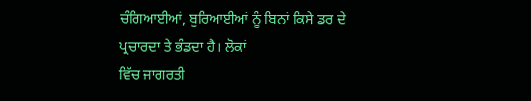ਚੰਗਿਆਈਆਂ, ਬੁਰਿਆਈਆਂ ਨੂੰ ਬਿਨਾਂ ਕਿਸੇ ਡਰ ਦੇ ਪ੍ਰਚਾਰਦਾ ਤੇ ਭੰਡਦਾ ਹੈ। ਲੋਕਾਂ
ਵਿੱਚ ਜਾਗਰਤੀ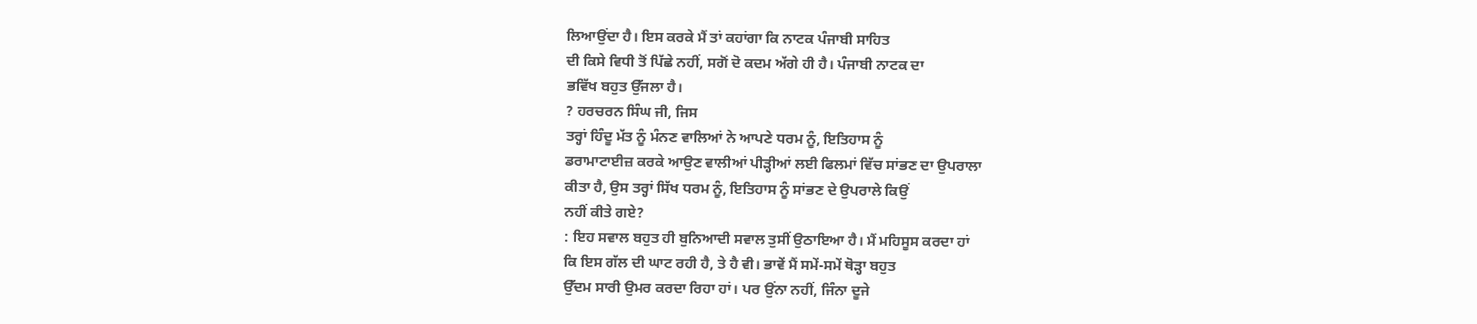ਲਿਆਉਂਦਾ ਹੈ। ਇਸ ਕਰਕੇ ਮੈਂ ਤਾਂ ਕਹਾਂਗਾ ਕਿ ਨਾਟਕ ਪੰਜਾਬੀ ਸਾਹਿਤ
ਦੀ ਕਿਸੇ ਵਿਧੀ ਤੋਂ ਪਿੱਛੇ ਨਹੀਂ, ਸਗੋਂ ਦੋ ਕਦਮ ਅੱਗੇ ਹੀ ਹੈ। ਪੰਜਾਬੀ ਨਾਟਕ ਦਾ
ਭਵਿੱਖ ਬਹੁਤ ਉੱਜਲਾ ਹੈ।
? ਹਰਚਰਨ ਸਿੰਘ ਜੀ, ਜਿਸ
ਤਰ੍ਹਾਂ ਹਿੰਦੂ ਮੱਤ ਨੂੰ ਮੰਨਣ ਵਾਲਿਆਂ ਨੇ ਆਪਣੇ ਧਰਮ ਨੂੰ, ਇਤਿਹਾਸ ਨੂੰ
ਡਰਾਮਾਟਾਈਜ਼ ਕਰਕੇ ਆਉਣ ਵਾਲੀਆਂ ਪੀੜ੍ਹੀਆਂ ਲਈ ਫਿਲਮਾਂ ਵਿੱਚ ਸਾਂਭਣ ਦਾ ਉਪਰਾਲਾ
ਕੀਤਾ ਹੈ, ਉਸ ਤਰ੍ਹਾਂ ਸਿੱਖ ਧਰਮ ਨੂੰ, ਇਤਿਹਾਸ ਨੂੰ ਸਾਂਭਣ ਦੇ ਉਪਰਾਲੇ ਕਿਉਂ
ਨਹੀਂ ਕੀਤੇ ਗਏ?
: ਇਹ ਸਵਾਲ ਬਹੁਤ ਹੀ ਬੁਨਿਆਦੀ ਸਵਾਲ ਤੁਸੀਂ ਉਠਾਇਆ ਹੈ। ਮੈਂ ਮਹਿਸੂਸ ਕਰਦਾ ਹਾਂ
ਕਿ ਇਸ ਗੱਲ ਦੀ ਘਾਟ ਰਹੀ ਹੈ, ਤੇ ਹੈ ਵੀ। ਭਾਵੇਂ ਮੈਂ ਸਮੇਂ-ਸਮੇਂ ਥੋੜ੍ਹਾ ਬਹੁਤ
ਉੱਦਮ ਸਾਰੀ ਉਮਰ ਕਰਦਾ ਰਿਹਾ ਹਾਂ। ਪਰ ਉਂਨਾ ਨਹੀਂ, ਜਿੰਨਾ ਦੂਜੇ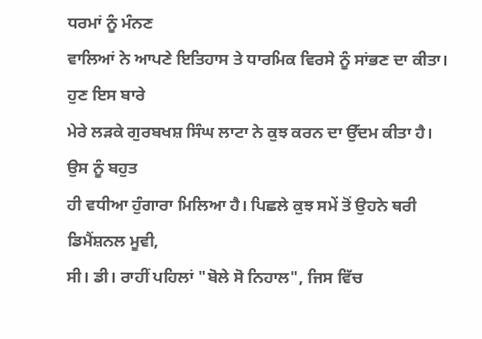ਧਰਮਾਂ ਨੂੰ ਮੰਨਣ
ਵਾਲਿਆਂ ਨੇ ਆਪਣੇ ਇਤਿਹਾਸ ਤੇ ਧਾਰਮਿਕ ਵਿਰਸੇ ਨੂੰ ਸਾਂਭਣ ਦਾ ਕੀਤਾ। ਹੁਣ ਇਸ ਬਾਰੇ
ਮੇਰੇ ਲੜਕੇ ਗੁਰਬਖਸ਼ ਸਿੰਘ ਲਾਟਾ ਨੇ ਕੁਝ ਕਰਨ ਦਾ ਉੱਦਮ ਕੀਤਾ ਹੈ। ਉਸ ਨੂੰ ਬਹੁਤ
ਹੀ ਵਧੀਆ ਹੁੰਗਾਰਾ ਮਿਲਿਆ ਹੈ। ਪਿਛਲੇ ਕੁਝ ਸਮੇਂ ਤੋਂ ਉਹਨੇ ਥਰੀ ਡਿਮੈਂਸ਼ਨਲ ਮੂਵੀ,
ਸੀ। ਡੀ। ਰਾਹੀਂ ਪਹਿਲਾਂ "ਬੋਲੇ ਸੋ ਨਿਹਾਲ", ਜਿਸ ਵਿੱਚ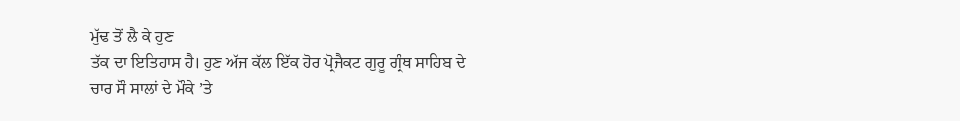ਮੁੱਢ ਤੋਂ ਲੈ ਕੇ ਹੁਣ
ਤੱਕ ਦਾ ਇਤਿਹਾਸ ਹੈ। ਹੁਣ ਅੱਜ ਕੱਲ ਇੱਕ ਹੋਰ ਪ੍ਰੋਜੈਕਟ ਗੁਰੂ ਗ੍ਰੰਥ ਸਾਹਿਬ ਦੇ
ਚਾਰ ਸੌ ਸਾਲਾਂ ਦੇ ਮੌਕੇ ’ਤੇ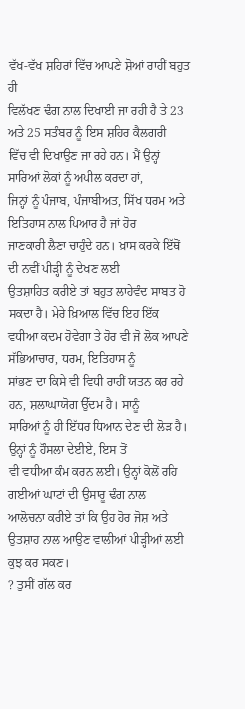ਵੱਖ-ਵੱਖ ਸ਼ਹਿਰਾਂ ਵਿੱਚ ਆਪਣੇ ਸ਼ੋਆਂ ਰਾਹੀਂ ਬਹੁਤ ਹੀ
ਵਿਲੱਖਣ ਢੰਗ ਨਾਲ ਦਿਖਾਈ ਜਾ ਰਹੀ ਹੈ ਤੇ 23 ਅਤੇ 25 ਸਤੰਬਰ ਨੂੰ ਇਸ ਸ਼ਹਿਰ ਕੈਲਗਰੀ
ਵਿੱਚ ਵੀ ਦਿਖਾਉਣ ਜਾ ਰਹੇ ਹਨ। ਮੈਂ ਉਨ੍ਹਾਂ ਸਾਰਿਆਂ ਲੋਕਾਂ ਨੂੰ ਅਪੀਲ ਕਰਦਾ ਹਾਂ,
ਜਿਨ੍ਹਾਂ ਨੂੰ ਪੰਜਾਬ, ਪੰਜਾਬੀਅਤ, ਸਿੱਖ ਧਰਮ ਅਤੇ ਇਤਿਹਾਸ ਨਾਲ ਪਿਆਰ ਹੈ ਜਾਂ ਹੋਰ
ਜਾਣਕਾਰੀ ਲੈਣਾ ਚਾਹੁੰਦੇ ਹਨ। ਖ਼ਾਸ ਕਰਕੇ ਇੱਥੋਂ ਦੀ ਨਵੀਂ ਪੀੜ੍ਹੀ ਨੂੰ ਦੇਖਣ ਲਈ
ਉਤਸ਼ਾਹਿਤ ਕਰੀਏ ਤਾਂ ਬਹੁਤ ਲਾਹੇਵੰਦ ਸਾਬਤ ਹੋ ਸਕਦਾ ਹੈ। ਮੇਰੇ ਖ਼ਿਆਲ ਵਿੱਚ ਇਹ ਇੱਕ
ਵਧੀਆ ਕਦਮ ਹੋਵੇਗਾ ਤੇ ਹੋਰ ਵੀ ਜੋ ਲੋਕ ਆਪਣੇ ਸੱਭਿਆਚਾਰ, ਧਰਮ, ਇਤਿਹਾਸ ਨੂੰ
ਸਾਂਭਣ ਦਾ ਕਿਸੇ ਵੀ ਵਿਧੀ ਰਾਹੀਂ ਯਤਨ ਕਰ ਰਹੇ ਹਨ, ਸ਼ਲਾਘਾਯੋਗ ਉੱਦਮ ਹੈ। ਸਾਨੂੰ
ਸਾਰਿਆਂ ਨੂੰ ਹੀ ਇੱਧਰ ਧਿਆਨ ਦੇਣ ਦੀ ਲੋੜ ਹੈ। ਉਨ੍ਹਾਂ ਨੂੰ ਹੌਸਲਾ ਦੇਈਏ, ਇਸ ਤੋਂ
ਵੀ ਵਧੀਆ ਕੰਮ ਕਰਨ ਲਈ। ਉਨ੍ਹਾਂ ਕੋਲੋਂ ਰਹਿ ਗਈਆਂ ਘਾਟਾਂ ਦੀ ਉਸਾਰੂ ਢੰਗ ਨਾਲ
ਆਲੋਚਨਾ ਕਰੀਏ ਤਾਂ ਕਿ ਉਹ ਹੋਰ ਜੋਸ਼ ਅਤੇ ਉਤਸ਼ਾਹ ਨਾਲ ਆਉਣ ਵਾਲੀਆਂ ਪੀੜ੍ਹੀਆਂ ਲਈ
ਕੁਝ ਕਰ ਸਕਣ।
? ਤੁਸੀਂ ਗੱਲ ਕਰ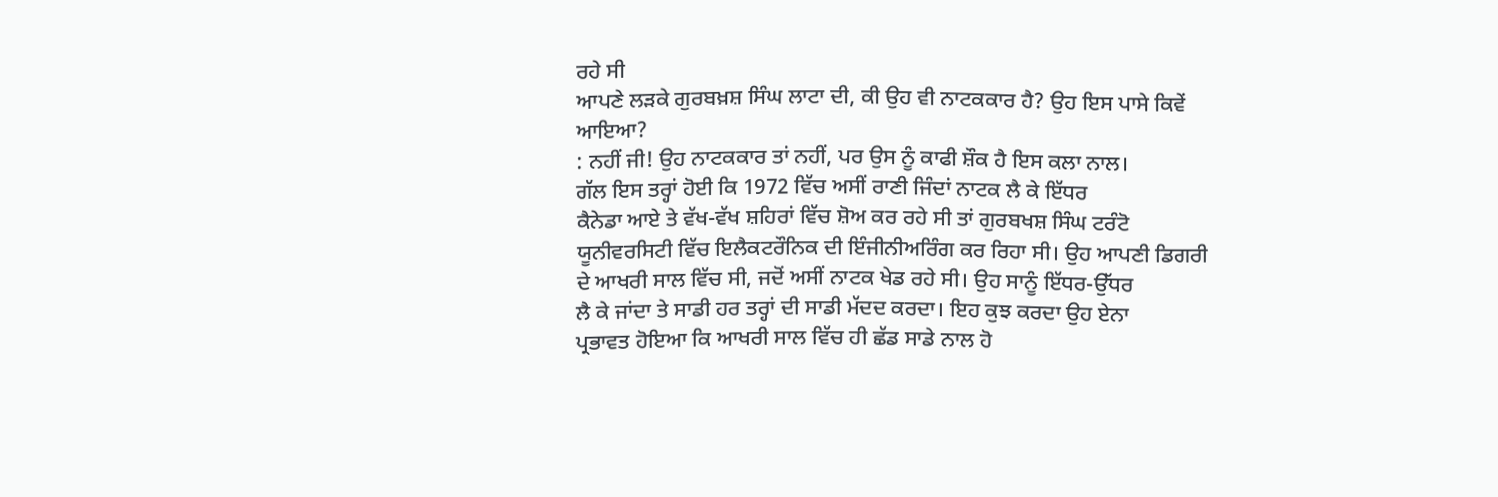ਰਹੇ ਸੀ
ਆਪਣੇ ਲੜਕੇ ਗੁਰਬਖ਼ਸ਼ ਸਿੰਘ ਲਾਟਾ ਦੀ, ਕੀ ਉਹ ਵੀ ਨਾਟਕਕਾਰ ਹੈ? ਉਹ ਇਸ ਪਾਸੇ ਕਿਵੇਂ
ਆਇਆ?
: ਨਹੀਂ ਜੀ! ਉਹ ਨਾਟਕਕਾਰ ਤਾਂ ਨਹੀਂ, ਪਰ ਉਸ ਨੂੰ ਕਾਫੀ ਸ਼ੌਕ ਹੈ ਇਸ ਕਲਾ ਨਾਲ।
ਗੱਲ ਇਸ ਤਰ੍ਹਾਂ ਹੋਈ ਕਿ 1972 ਵਿੱਚ ਅਸੀਂ ਰਾਣੀ ਜਿੰਦਾਂ ਨਾਟਕ ਲੈ ਕੇ ਇੱਧਰ
ਕੈਨੇਡਾ ਆਏ ਤੇ ਵੱਖ-ਵੱਖ ਸ਼ਹਿਰਾਂ ਵਿੱਚ ਸ਼ੋਅ ਕਰ ਰਹੇ ਸੀ ਤਾਂ ਗੁਰਬਖਸ਼ ਸਿੰਘ ਟਰੰਟੋ
ਯੂਨੀਵਰਸਿਟੀ ਵਿੱਚ ਇਲੈਕਟਰੌਨਿਕ ਦੀ ਇੰਜੀਨੀਅਰਿੰਗ ਕਰ ਰਿਹਾ ਸੀ। ਉਹ ਆਪਣੀ ਡਿਗਰੀ
ਦੇ ਆਖਰੀ ਸਾਲ ਵਿੱਚ ਸੀ, ਜਦੋਂ ਅਸੀਂ ਨਾਟਕ ਖੇਡ ਰਹੇ ਸੀ। ਉਹ ਸਾਨੂੰ ਇੱਧਰ-ਉੱਧਰ
ਲੈ ਕੇ ਜਾਂਦਾ ਤੇ ਸਾਡੀ ਹਰ ਤਰ੍ਹਾਂ ਦੀ ਸਾਡੀ ਮੱਦਦ ਕਰਦਾ। ਇਹ ਕੁਝ ਕਰਦਾ ਉਹ ਏਨਾ
ਪ੍ਰਭਾਵਤ ਹੋਇਆ ਕਿ ਆਖਰੀ ਸਾਲ ਵਿੱਚ ਹੀ ਛੱਡ ਸਾਡੇ ਨਾਲ ਹੋ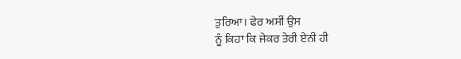ਤੁਰਿਆ। ਫੇਰ ਅਸੀਂ ਉਸ
ਨੂੰ ਕਿਹਾ ਕਿ ਜੇਕਰ ਤੇਰੀ ਏਨੀ ਹੀ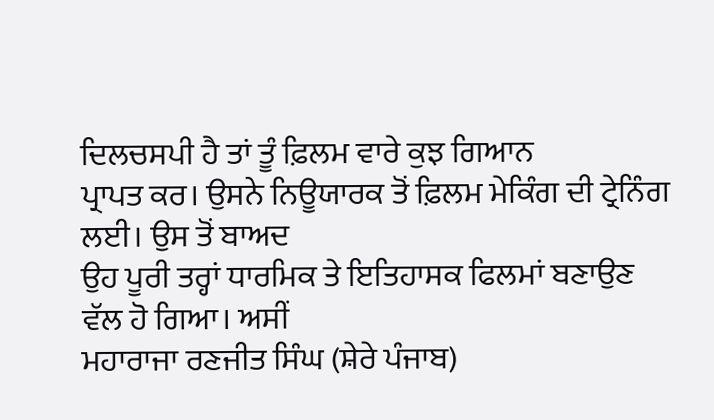ਦਿਲਚਸਪੀ ਹੈ ਤਾਂ ਤੂੰ ਫ਼ਿਲਮ ਵਾਰੇ ਕੁਝ ਗਿਆਨ
ਪ੍ਰਾਪਤ ਕਰ। ਉਸਨੇ ਨਿਊਯਾਰਕ ਤੋਂ ਫ਼ਿਲਮ ਮੇਕਿੰਗ ਦੀ ਟ੍ਰੇਨਿੰਗ ਲਈ। ਉਸ ਤੋਂ ਬਾਅਦ
ਉਹ ਪੂਰੀ ਤਰ੍ਹਾਂ ਧਾਰਮਿਕ ਤੇ ਇਤਿਹਾਸਕ ਫਿਲਮਾਂ ਬਣਾਉਣ ਵੱਲ ਹੋ ਗਿਆ। ਅਸੀਂ
ਮਹਾਰਾਜਾ ਰਣਜੀਤ ਸਿੰਘ (ਸ਼ੇਰੇ ਪੰਜਾਬ)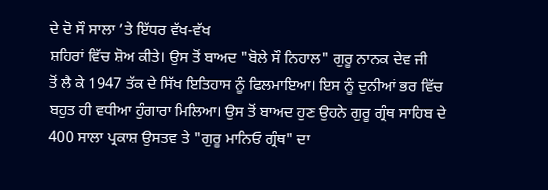ਦੇ ਦੋ ਸੌ ਸਾਲਾ ’ਤੇ ਇੱਧਰ ਵੱਖ-ਵੱਖ
ਸ਼ਹਿਰਾਂ ਵਿੱਚ ਸ਼ੋਅ ਕੀਤੇ। ਉਸ ਤੋਂ ਬਾਅਦ "ਬੋਲੇ ਸੌ ਨਿਹਾਲ" ਗੁਰੂ ਨਾਨਕ ਦੇਵ ਜੀ
ਤੋਂ ਲੈ ਕੇ 1947 ਤੱਕ ਦੇ ਸਿੱਖ ਇਤਿਹਾਸ ਨੂੰ ਫਿਲਮਾਇਆ। ਇਸ ਨੂੰ ਦੁਨੀਆਂ ਭਰ ਵਿੱਚ
ਬਹੁਤ ਹੀ ਵਧੀਆ ਹੁੰਗਾਰਾ ਮਿਲਿਆ। ਉਸ ਤੋਂ ਬਾਅਦ ਹੁਣ ਉਹਨੇ ਗੁਰੂ ਗ੍ਰੰਥ ਸਾਹਿਬ ਦੇ
400 ਸਾਲਾ ਪ੍ਰਕਾਸ਼ ਉਸਤਵ ਤੇ "ਗੁਰੂ ਮਾਨਿਓ ਗ੍ਰੰਥ" ਦਾ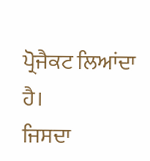ਪ੍ਰੋਜੈਕਟ ਲਿਆਂਦਾ ਹੈ।
ਜਿਸਦਾ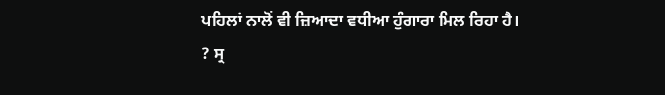ਪਹਿਲਾਂ ਨਾਲੋਂ ਵੀ ਜ਼ਿਆਦਾ ਵਧੀਆ ਹੁੰਗਾਰਾ ਮਿਲ ਰਿਹਾ ਹੈ।
? ਸ੍ਰ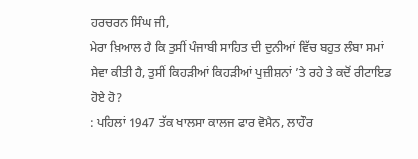ਹਰਚਰਨ ਸਿੰਘ ਜੀ,
ਮੇਰਾ ਖ਼ਿਆਲ ਹੈ ਕਿ ਤੁਸੀਂ ਪੰਜਾਬੀ ਸਾਹਿਤ ਦੀ ਦੁਨੀਆਂ ਵਿੱਚ ਬਹੁਤ ਲੰਬਾ ਸਮਾਂ
ਸੇਵਾ ਕੀਤੀ ਹੈ, ਤੁਸੀਂ ਕਿਹੜੀਆਂ ਕਿਹੜੀਆਂ ਪੁਜ਼ੀਸ਼ਨਾਂ ’ਤੇ ਰਹੇ ਤੇ ਕਦੋਂ ਰੀਟਾਇਡ
ਹੋਏ ਹੋ?
: ਪਹਿਲਾਂ 1947 ਤੱਕ ਖਾਲਸਾ ਕਾਲਜ ਫਾਰ ਵੋਮੈਨ, ਲਾਹੌਰ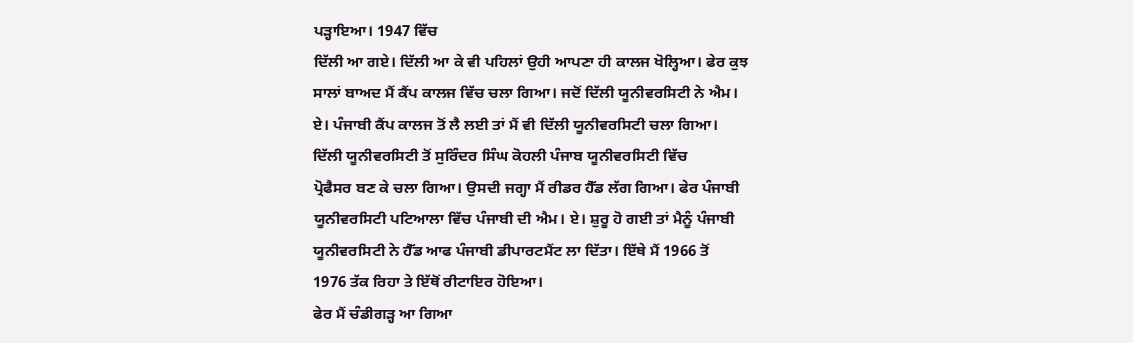ਪੜ੍ਹਾਇਆ। 1947 ਵਿੱਚ
ਦਿੱਲੀ ਆ ਗਏ। ਦਿੱਲੀ ਆ ਕੇ ਵੀ ਪਹਿਲਾਂ ਉਹੀ ਆਪਣਾ ਹੀ ਕਾਲਜ ਖੋਲ੍ਹਿਆ। ਫੇਰ ਕੁਝ
ਸਾਲਾਂ ਬਾਅਦ ਮੈਂ ਕੈਂਪ ਕਾਲਜ ਵਿੱਚ ਚਲਾ ਗਿਆ। ਜਦੋਂ ਦਿੱਲੀ ਯੂਨੀਵਰਸਿਟੀ ਨੇ ਐਮ।
ਏ। ਪੰਜਾਬੀ ਕੈਂਪ ਕਾਲਜ ਤੋਂ ਲੈ ਲਈ ਤਾਂ ਮੈਂ ਵੀ ਦਿੱਲੀ ਯੂਨੀਵਰਸਿਟੀ ਚਲਾ ਗਿਆ।
ਦਿੱਲੀ ਯੂਨੀਵਰਸਿਟੀ ਤੋਂ ਸੁਰਿੰਦਰ ਸਿੰਘ ਕੋਹਲੀ ਪੰਜਾਬ ਯੂਨੀਵਰਸਿਟੀ ਵਿੱਚ
ਪ੍ਰੋਫੈਸਰ ਬਣ ਕੇ ਚਲਾ ਗਿਆ। ਉਸਦੀ ਜਗ੍ਹਾ ਮੈਂ ਰੀਡਰ ਹੈੱਡ ਲੱਗ ਗਿਆ। ਫੇਰ ਪੰਜਾਬੀ
ਯੂਨੀਵਰਸਿਟੀ ਪਟਿਆਲਾ ਵਿੱਚ ਪੰਜਾਬੀ ਦੀ ਐਮ। ਏ। ਸ਼ੁਰੂ ਹੋ ਗਈ ਤਾਂ ਮੈਨੂੰ ਪੰਜਾਬੀ
ਯੂਨੀਵਰਸਿਟੀ ਨੇ ਹੈੱਡ ਆਫ ਪੰਜਾਬੀ ਡੀਪਾਰਟਮੈਂਟ ਲਾ ਦਿੱਤਾ। ਇੱਥੇ ਮੈਂ 1966 ਤੋਂ
1976 ਤੱਕ ਰਿਹਾ ਤੇ ਇੱਥੋਂ ਰੀਟਾਇਰ ਹੋਇਆ।
ਫੇਰ ਮੈਂ ਚੰਡੀਗੜ੍ਹ ਆ ਗਿਆ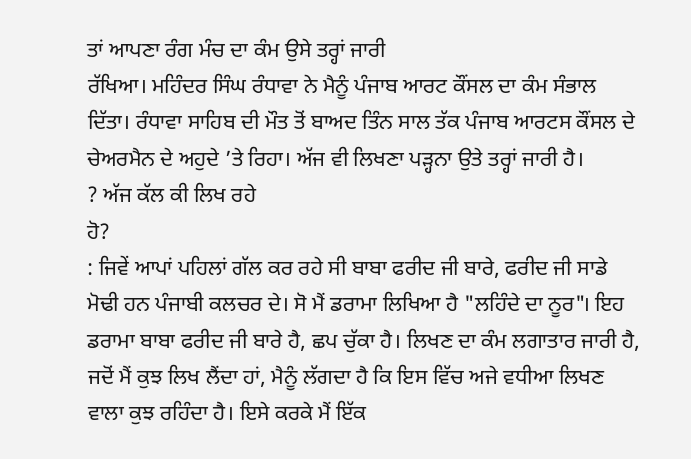ਤਾਂ ਆਪਣਾ ਰੰਗ ਮੰਚ ਦਾ ਕੰਮ ਉਸੇ ਤਰ੍ਹਾਂ ਜਾਰੀ
ਰੱਖਿਆ। ਮਹਿੰਦਰ ਸਿੰਘ ਰੰਧਾਵਾ ਨੇ ਮੈਨੂੰ ਪੰਜਾਬ ਆਰਟ ਕੌਂਸਲ ਦਾ ਕੰਮ ਸੰਭਾਲ
ਦਿੱਤਾ। ਰੰਧਾਵਾ ਸਾਹਿਬ ਦੀ ਮੌਤ ਤੋਂ ਬਾਅਦ ਤਿੰਨ ਸਾਲ ਤੱਕ ਪੰਜਾਬ ਆਰਟਸ ਕੌਂਸਲ ਦੇ
ਚੇਅਰਮੈਨ ਦੇ ਅਹੁਦੇ ’ਤੇ ਰਿਹਾ। ਅੱਜ ਵੀ ਲਿਖਣਾ ਪੜ੍ਹਨਾ ਉਤੇ ਤਰ੍ਹਾਂ ਜਾਰੀ ਹੈ।
? ਅੱਜ ਕੱਲ ਕੀ ਲਿਖ ਰਹੇ
ਹੋ?
: ਜਿਵੇਂ ਆਪਾਂ ਪਹਿਲਾਂ ਗੱਲ ਕਰ ਰਹੇ ਸੀ ਬਾਬਾ ਫਰੀਦ ਜੀ ਬਾਰੇ, ਫਰੀਦ ਜੀ ਸਾਡੇ
ਮੋਢੀ ਹਨ ਪੰਜਾਬੀ ਕਲਚਰ ਦੇ। ਸੋ ਮੈਂ ਡਰਾਮਾ ਲਿਖਿਆ ਹੈ "ਲਹਿੰਦੇ ਦਾ ਨੂਰ"। ਇਹ
ਡਰਾਮਾ ਬਾਬਾ ਫਰੀਦ ਜੀ ਬਾਰੇ ਹੈ, ਛਪ ਚੁੱਕਾ ਹੈ। ਲਿਖਣ ਦਾ ਕੰਮ ਲਗਾਤਾਰ ਜਾਰੀ ਹੈ,
ਜਦੋਂ ਮੈਂ ਕੁਝ ਲਿਖ ਲੈਂਦਾ ਹਾਂ, ਮੈਨੂੰ ਲੱਗਦਾ ਹੈ ਕਿ ਇਸ ਵਿੱਚ ਅਜੇ ਵਧੀਆ ਲਿਖਣ
ਵਾਲਾ ਕੁਝ ਰਹਿੰਦਾ ਹੈ। ਇਸੇ ਕਰਕੇ ਮੈਂ ਇੱਕ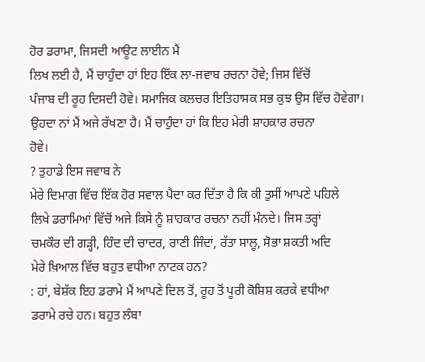ਹੋਰ ਡਰਾਮਾ, ਜਿਸਦੀ ਆਊਟ ਲਾਈਨ ਮੈਂ
ਲਿਖ ਲਈ ਹੈ, ਮੈਂ ਚਾਹੁੰਦਾ ਹਾਂ ਇਹ ਇੱਕ ਲਾ-ਜਵਾਬ ਰਚਨਾ ਹੋਵੇ; ਜਿਸ ਵਿੱਚੋਂ
ਪੰਜਾਬ ਦੀ ਰੂਹ ਦਿਸਦੀ ਹੋਵੇ। ਸਮਾਜਿਕ ਕਲਚਰ ਇਤਿਹਾਸਕ ਸਭ ਕੁਝ ਉਸ ਵਿੱਚ ਹੋਵੇਗਾ।
ਉਹਦਾ ਨਾਂ ਮੈਂ ਅਜੇ ਰੱਖਣਾ ਹੈ। ਮੈਂ ਚਾਹੁੰਦਾ ਹਾਂ ਕਿ ਇਹ ਮੇਰੀ ਸ਼ਾਹਕਾਰ ਰਚਨਾ
ਹੋਵੇ।
? ਤੁਹਾਡੇ ਇਸ ਜਵਾਬ ਨੇ
ਮੇਰੇ ਦਿਮਾਗ ਵਿੱਚ ਇੱਕ ਹੋਰ ਸਵਾਲ ਪੈਦਾ ਕਰ ਦਿੱਤਾ ਹੈ ਕਿ ਕੀ ਤੁਸੀਂ ਆਪਣੇ ਪਹਿਲੇ
ਲਿਖੇ ਡਰਾਮਿਆਂ ਵਿੱਚੋਂ ਅਜੇ ਕਿਸੇ ਨੂੰ ਸ਼ਾਹਕਾਰ ਰਚਨਾ ਨਹੀਂ ਮੰਨਦੇ। ਜਿਸ ਤਰ੍ਹਾਂ
ਚਮਕੌਰ ਦੀ ਗੜ੍ਹੀ, ਹਿੰਦ ਦੀ ਚਾਦਰ, ਰਾਣੀ ਜਿੰਦਾਂ, ਰੱਤਾ ਸਾਲੂ, ਸੋਭਾ ਸ਼ਕਤੀ ਅਦਿ
ਮੇਰੇ ਖ਼ਿਆਲ ਵਿੱਚ ਬਹੁਤ ਵਧੀਆ ਨਾਟਕ ਹਨ?
: ਹਾਂ, ਬੇਸ਼ੱਕ ਇਹ ਡਰਾਮੇ ਮੈਂ ਆਪਣੇ ਦਿਲ ਤੋਂ, ਰੂਹ ਤੋਂ ਪੂਰੀ ਕੋਸ਼ਿਸ਼ ਕਰਕੇ ਵਧੀਆ
ਡਰਾਮੇ ਰਚੇ ਹਨ। ਬਹੁਤ ਲੰਬਾ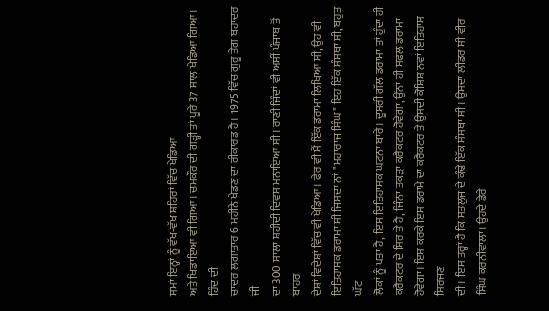ਸਮਾਂ ਇਨ੍ਹਾਂ ਨੂੰ ਵੱਖ-ਵੱਖ ਸ਼ਹਿਰਾਂ ਵਿੱਚ ਖੇਡਿਆ
ਅਤੇ ਖਿਡਾਇਆ ਵੀ ਗਿਆ। ਚਮਕੌਰ ਦੀ ਗੜ੍ਹੀ ਤਾਂ ਪੂਰੇ 37 ਸਾਲ ਖੇਡਿਆ ਗਿਆ। ਹਿੰਦ ਦੀ
ਚਾਦਰ ਲਗਾਤਾਰ 6 ਮਹੀਨੇ ਖੇਡਣ ਦਾ ਰੀਕਾਰਡ ਹੈ। 1975 ਵਿੱਚ ਗੁਰੂ ਤੇਗ ਬਹਾਦਰ ਜੀ
ਦਾ 300 ਸਾਲਾ ਸ਼ਹੀਦੀ ਦਿਵਸ ਮਨਾਇਆ ਸੀ। ਰਾਣੀ ਜਿੰਦਾਂ ਵੀ ਅਸੀਂ ਪੰਜਾਬ ਤੋਂ ਬਾਹਰ
ਦੇਸ਼ਾਂ ਵਿਦੇਸ਼ਾਂ ਵਿੱਚ ਵੀ ਖੇਡਿਆ। ਫੇਰ ਵੀ ਮੈਂ ਇੱਕ ਡਰਾਮਾ ਲਿਖਿਆ ਸੀ, ਉਹ ਵੀ
ਇਤਿਹਾਸਕ ਡਰਾਮਾ ਸੀ ਜਿਸਦਾ ਨਾਂ "ਮਹਾਰਾਜ ਸਿੰਘ" ਇਹ ਇੱਕ ਸੰਸਥਾ ਸੀ, ਬਹੁਤ ਘੱਟ
ਲੋਕਾਂ ਨੂੰ ਪਤਾ ਹੈ, ਇਸ ਇਤਿਹਾਸਕ ਘਟਨਾ ਬਾਰੇ। ਦੂਸਰੀ ਗੱਲ ਡਰਾਮਾ ਤਾਂ ਹੁੰਦਾ ਹੀ
ਕਰੈਕਟਰ ਦੇ ਸਿਰ ਤੇ ਹੈ, ਜਿੰਨਾ ਤਕੜਾ ਕਰੈਕਟਰ ਹੋਵੇਗਾ, ਉਂਨਾ ਹੀ ਸਫਲ ਡਰਾਮਾ
ਹੋਵੇਗਾ। ਇਸ ਕਰਕੇ ਇਸ ਡਰਾਮੇ ਦਾ ਕਰੈਕਟਰ ਤੇ ਉਸਦੀ ਕੋਸ਼ਿਸ਼ ਨਵਾਂ ਇਤਿਹਾਸ ਸਿਰਜਣ
ਦੀ। ਇਸ ਤਰ੍ਹਾਂ ਹੈ ਕਿ ਸਤਲੁਜ ਦੇ ਕੰਢੇ ਇੱਕ ਸੰਸਥਾ ਸੀ। ਉਸਦਾ ਲੀਡਰ ਸੀ ਵੀਰ
ਸਿੰਘ ਕਰਨੀਵਾਲਾ। ਉਹਦੇ ਡੇਰੇ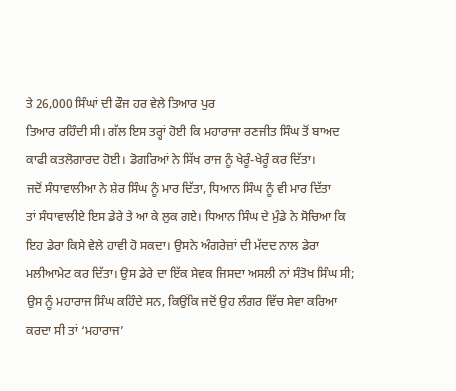ਤੇ 26,000 ਸਿੰਘਾਂ ਦੀ ਫੌਜ ਹਰ ਵੇਲੇ ਤਿਆਰ ਪੁਰ
ਤਿਆਰ ਰਹਿੰਦੀ ਸੀ। ਗੱਲ ਇਸ ਤਰ੍ਹਾਂ ਹੋਈ ਕਿ ਮਹਾਰਾਜਾ ਰਣਜੀਤ ਸਿੰਘ ਤੋਂ ਬਾਅਦ
ਕਾਫੀ ਕਤਲੋਗਾਰਦ ਹੋਈ। ਡੋਗਰਿਆਂ ਨੇ ਸਿੱਖ ਰਾਜ ਨੂੰ ਖੇਰੂੰ-ਖੇਰੂੰ ਕਰ ਦਿੱਤਾ।
ਜਦੋਂ ਸੰਧਾਵਾਲੀਆ ਨੇ ਸ਼ੇਰ ਸਿੰਘ ਨੂੰ ਮਾਰ ਦਿੱਤਾ, ਧਿਆਨ ਸਿੰਘ ਨੂੰ ਵੀ ਮਾਰ ਦਿੱਤਾ
ਤਾਂ ਸੰਧਾਵਾਲੀਏ ਇਸ ਡੇਰੇ ਤੇ ਆ ਕੇ ਲੁਕ ਗਏ। ਧਿਆਨ ਸਿੰਘ ਦੇ ਮੁੰਡੇ ਨੇ ਸੋਚਿਆ ਕਿ
ਇਹ ਡੇਰਾ ਕਿਸੇ ਵੇਲੇ ਹਾਵੀ ਹੋ ਸਕਦਾ। ਉਸਨੇ ਅੰਗਰੇਜ਼ਾਂ ਦੀ ਮੱਦਦ ਨਾਲ ਡੇਰਾ
ਮਲੀਆਮੇਟ ਕਰ ਦਿੱਤਾ। ਉਸ ਡੇਰੇ ਦਾ ਇੱਕ ਸੇਵਕ ਜਿਸਦਾ ਅਸਲੀ ਨਾਂ ਸੰਤੋਖ ਸਿੰਘ ਸੀ;
ਉਸ ਨੂੰ ਮਹਾਰਾਜ ਸਿੰਘ ਕਹਿੰਦੇ ਸਨ, ਕਿਉਂਕਿ ਜਦੋਂ ਉਹ ਲੰਗਰ ਵਿੱਚ ਸੇਵਾ ਕਰਿਆ
ਕਰਦਾ ਸੀ ਤਾਂ ‘ਮਹਾਰਾਜ’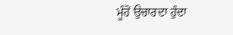ਮੂੰਹੋਂ ਉਚਾਰਦਾ ਹੁੰਦਾ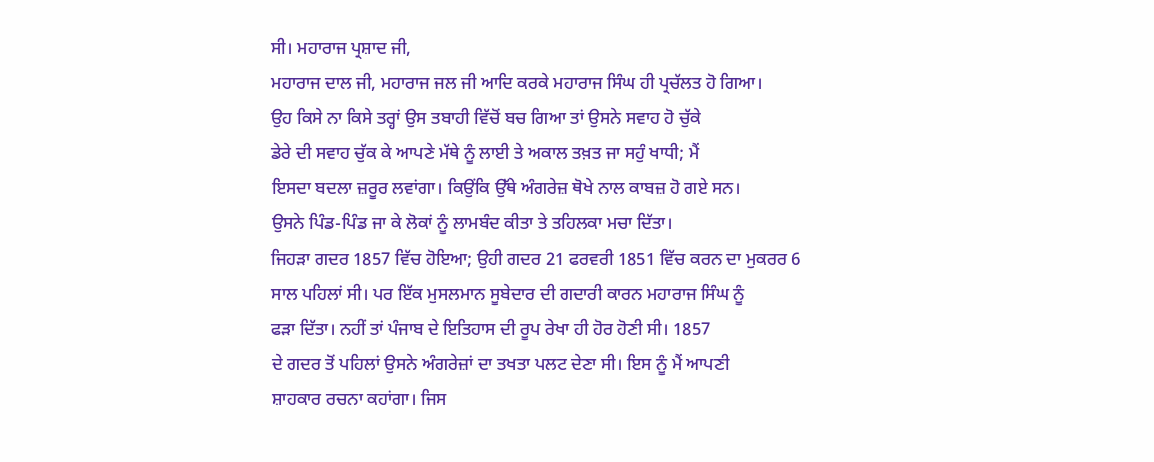ਸੀ। ਮਹਾਰਾਜ ਪ੍ਰਸ਼ਾਦ ਜੀ,
ਮਹਾਰਾਜ ਦਾਲ ਜੀ, ਮਹਾਰਾਜ ਜਲ ਜੀ ਆਦਿ ਕਰਕੇ ਮਹਾਰਾਜ ਸਿੰਘ ਹੀ ਪ੍ਰਚੱਲਤ ਹੋ ਗਿਆ।
ਉਹ ਕਿਸੇ ਨਾ ਕਿਸੇ ਤਰ੍ਹਾਂ ਉਸ ਤਬਾਹੀ ਵਿੱਚੋਂ ਬਚ ਗਿਆ ਤਾਂ ਉਸਨੇ ਸਵਾਹ ਹੋ ਚੁੱਕੇ
ਡੇਰੇ ਦੀ ਸਵਾਹ ਚੁੱਕ ਕੇ ਆਪਣੇ ਮੱਥੇ ਨੂੰ ਲਾਈ ਤੇ ਅਕਾਲ ਤਖ਼ਤ ਜਾ ਸਹੁੰ ਖਾਧੀ; ਮੈਂ
ਇਸਦਾ ਬਦਲਾ ਜ਼ਰੂਰ ਲਵਾਂਗਾ। ਕਿਉਂਕਿ ਉੱਥੇ ਅੰਗਰੇਜ਼ ਥੋਖੇ ਨਾਲ ਕਾਬਜ਼ ਹੋ ਗਏ ਸਨ।
ਉਸਨੇ ਪਿੰਡ-ਪਿੰਡ ਜਾ ਕੇ ਲੋਕਾਂ ਨੂੰ ਲਾਮਬੰਦ ਕੀਤਾ ਤੇ ਤਹਿਲਕਾ ਮਚਾ ਦਿੱਤਾ।
ਜਿਹੜਾ ਗਦਰ 1857 ਵਿੱਚ ਹੋਇਆ; ਉਹੀ ਗਦਰ 21 ਫਰਵਰੀ 1851 ਵਿੱਚ ਕਰਨ ਦਾ ਮੁਕਰਰ 6
ਸਾਲ ਪਹਿਲਾਂ ਸੀ। ਪਰ ਇੱਕ ਮੁਸਲਮਾਨ ਸੂਬੇਦਾਰ ਦੀ ਗਦਾਰੀ ਕਾਰਨ ਮਹਾਰਾਜ ਸਿੰਘ ਨੂੰ
ਫੜਾ ਦਿੱਤਾ। ਨਹੀਂ ਤਾਂ ਪੰਜਾਬ ਦੇ ਇਤਿਹਾਸ ਦੀ ਰੂਪ ਰੇਖਾ ਹੀ ਹੋਰ ਹੋਣੀ ਸੀ। 1857
ਦੇ ਗਦਰ ਤੋਂ ਪਹਿਲਾਂ ਉਸਨੇ ਅੰਗਰੇਜ਼ਾਂ ਦਾ ਤਖਤਾ ਪਲਟ ਦੇਣਾ ਸੀ। ਇਸ ਨੂੰ ਮੈਂ ਆਪਣੀ
ਸ਼ਾਹਕਾਰ ਰਚਨਾ ਕਹਾਂਗਾ। ਜਿਸ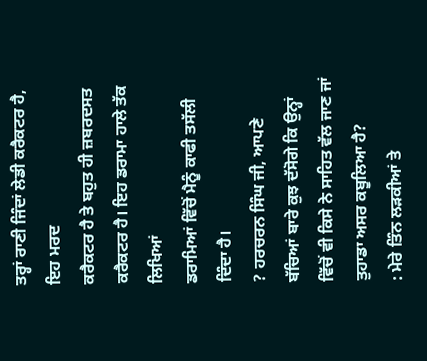ਤਰ੍ਹਾਂ ਰਾਣੀ ਜਿੰਦਾਂ ਲੇਡੀ ਕਰੈਕਟਰ ਹੈ, ਇਹ ਮਰਦ
ਕਰੈਕਟਰ ਹੈ ਤੇ ਬਹੁਤ ਹੀ ਜ਼ਬਰਦਸਤ ਕਰੈਕਟਰ ਹੈ। ਇਹ ਡਰਾਮਾ ਹਾਲੇ ਤੱਕ ਲਿਖਿਆਂ
ਡਰਾਮਿਆਂ ਵਿੱਚੋਂ ਮੈਨੂੰ ਕਾਫੀ ਤਸੱਲੀ ਦਿੰਦਾ ਹੈ।
? ਹਰਚਰਨ ਸਿੰਘ ਜੀ, ਆਪਣੇ
ਬੱਚਿਆਂ ਬਾਰੇ ਕੁਝ ਦੱਸੋਗੇ ਕਿ ਉਨ੍ਹਾਂ ਵਿੱਚੋਂ ਵੀ ਕਿਸੇ ਨੇ ਸਾਹਿਤ ਵੱਲ ਜਾਣ ਜਾਂ
ਤੁਹਾਡਾ ਅਸਰ ਕਬੂਲਿਆ ਹੈ?
: ਮੇਰੇ ਤਿੰਨ ਲੜਕੀਆਂ ਤੇ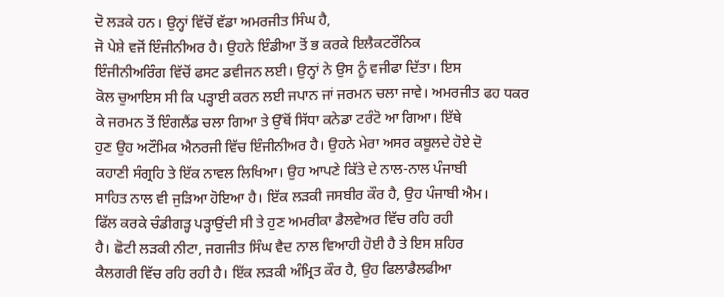ਦੋ ਲੜਕੇ ਹਨ। ਉਨ੍ਹਾਂ ਵਿੱਚੋਂ ਵੱਡਾ ਅਮਰਜੀਤ ਸਿੰਘ ਹੈ,
ਜੋ ਪੇਸ਼ੇ ਵਜੋਂ ਇੰਜੀਨੀਅਰ ਹੈ। ਉਹਨੇ ਇੰਡੀਆ ਤੋਂ ਭ ਕਰਕੇ ਇਲੈਕਟਰੌਨਿਕ
ਇੰਜੀਨੀਅਰਿੰਗ ਵਿੱਚੋਂ ਫਸਟ ਡਵੀਜਨ ਲਈ। ਉਨ੍ਹਾਂ ਨੇ ਉਸ ਨੂੰ ਵਜੀਫਾ ਦਿੱਤਾ। ਇਸ
ਕੋਲ ਚੁਆਇਸ ਸੀ ਕਿ ਪੜ੍ਹਾਈ ਕਰਨ ਲਈ ਜਪਾਨ ਜਾਂ ਜਰਮਨ ਚਲਾ ਜਾਵੇ। ਅਮਰਜੀਤ ਫਹ ਧਕਰ
ਕੇ ਜਰਮਨ ਤੋਂ ਇੰਗਲੈਂਡ ਚਲਾ ਗਿਆ ਤੇ ਉੱਥੋਂ ਸਿੱਧਾ ਕਨੇਡਾ ਟਰੰਟੋ ਆ ਗਿਆ। ਇੱਥੇ
ਹੁਣ ਉਹ ਅਟੌਮਿਕ ਐਨਰਜੀ ਵਿੱਚ ਇੰਜੀਨੀਅਰ ਹੈ। ਉਹਨੇ ਮੇਰਾ ਅਸਰ ਕਬੂਲਦੇ ਹੋਏ ਦੋ
ਕਹਾਣੀ ਸੰਗ੍ਰਹਿ ਤੇ ਇੱਕ ਨਾਵਲ ਲਿਖਿਆ। ਉਹ ਆਪਣੇ ਕਿੱਤੇ ਦੇ ਨਾਲ-ਨਾਲ ਪੰਜਾਬੀ
ਸਾਹਿਤ ਨਾਲ ਵੀ ਜੁੜਿਆ ਹੋਇਆ ਹੈ। ਇੱਕ ਲੜਕੀ ਜਸਬੀਰ ਕੌਰ ਹੈ, ਉਹ ਪੰਜਾਬੀ ਐਮ।
ਫਿੱਲ ਕਰਕੇ ਚੰਡੀਗੜ੍ਹ ਪੜ੍ਹਾਉਂਦੀ ਸੀ ਤੇ ਹੁਣ ਅਮਰੀਕਾ ਡੈਲਵੇਅਰ ਵਿੱਚ ਰਹਿ ਰਹੀ
ਹੈ। ਛੋਟੀ ਲੜਕੀ ਨੀਟਾ, ਜਗਜੀਤ ਸਿੰਘ ਵੈਦ ਨਾਲ ਵਿਆਹੀ ਹੋਈ ਹੈ ਤੇ ਇਸ ਸ਼ਹਿਰ
ਕੈਲਗਰੀ ਵਿੱਚ ਰਹਿ ਰਹੀ ਹੈ। ਇੱਕ ਲੜਕੀ ਅੰਮ੍ਰਿਤ ਕੌਰ ਹੈ, ਉਹ ਫਿਲਾਡੈਲਫੀਆ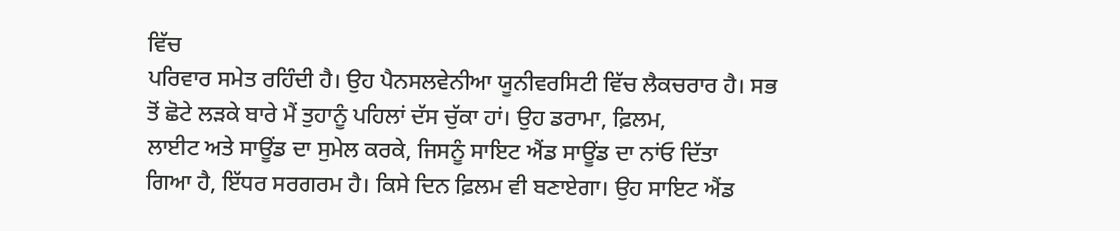ਵਿੱਚ
ਪਰਿਵਾਰ ਸਮੇਤ ਰਹਿੰਦੀ ਹੈ। ਉਹ ਪੈਨਸਲਵੇਨੀਆ ਯੂਨੀਵਰਸਿਟੀ ਵਿੱਚ ਲੈਕਚਰਾਰ ਹੈ। ਸਭ
ਤੋਂ ਛੋਟੇ ਲੜਕੇ ਬਾਰੇ ਮੈਂ ਤੁਹਾਨੂੰ ਪਹਿਲਾਂ ਦੱਸ ਚੁੱਕਾ ਹਾਂ। ਉਹ ਡਰਾਮਾ, ਫ਼ਿਲਮ,
ਲਾਈਟ ਅਤੇ ਸਾਊਂਡ ਦਾ ਸੁਮੇਲ ਕਰਕੇ, ਜਿਸਨੂੰ ਸਾਇਟ ਐਂਡ ਸਾਊਂਡ ਦਾ ਨਾਂਓ ਦਿੱਤਾ
ਗਿਆ ਹੈ, ਇੱਧਰ ਸਰਗਰਮ ਹੈ। ਕਿਸੇ ਦਿਨ ਫ਼ਿਲਮ ਵੀ ਬਣਾਏਗਾ। ਉਹ ਸਾਇਟ ਐਂਡ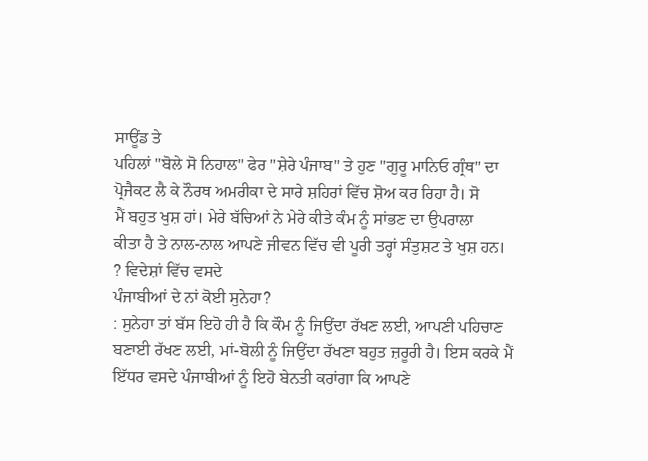ਸਾਊਂਡ ਤੇ
ਪਹਿਲਾਂ "ਬੋਲੇ ਸੋ ਨਿਹਾਲ" ਫੇਰ "ਸ਼ੇਰੇ ਪੰਜਾਬ" ਤੇ ਹੁਣ "ਗੁਰੂ ਮਾਨਿਓ ਗ੍ਰੰਥ" ਦਾ
ਪ੍ਰੋਜੈਕਟ ਲੈ ਕੇ ਨੌਰਥ ਅਮਰੀਕਾ ਦੇ ਸਾਰੇ ਸ਼ਹਿਰਾਂ ਵਿੱਚ ਸ਼ੋਅ ਕਰ ਰਿਹਾ ਹੈ। ਸੋ
ਮੈਂ ਬਹੁਤ ਖੁਸ਼ ਹਾਂ। ਮੇਰੇ ਬੱਚਿਆਂ ਨੇ ਮੇਰੇ ਕੀਤੇ ਕੰਮ ਨੂੰ ਸਾਂਭਣ ਦਾ ਉਪਰਾਲਾ
ਕੀਤਾ ਹੈ ਤੇ ਨਾਲ-ਨਾਲ ਆਪਣੇ ਜੀਵਨ ਵਿੱਚ ਵੀ ਪੂਰੀ ਤਰ੍ਹਾਂ ਸੰਤੁਸ਼ਟ ਤੇ ਖੁਸ਼ ਹਨ।
? ਵਿਦੇਸ਼ਾਂ ਵਿੱਚ ਵਸਦੇ
ਪੰਜਾਬੀਆਂ ਦੇ ਨਾਂ ਕੋਈ ਸੁਨੇਹਾ?
: ਸੁਨੇਹਾ ਤਾਂ ਬੱਸ ਇਹੋ ਹੀ ਹੈ ਕਿ ਕੌਮ ਨੂੰ ਜਿਉਂਦਾ ਰੱਖਣ ਲਈ, ਆਪਣੀ ਪਹਿਚਾਣ
ਬਣਾਈ ਰੱਖਣ ਲਈ, ਮਾਂ-ਬੋਲੀ ਨੂੰ ਜਿਉਂਦਾ ਰੱਖਣਾ ਬਹੁਤ ਜ਼ਰੂਰੀ ਹੈ। ਇਸ ਕਰਕੇ ਮੈਂ
ਇੱਧਰ ਵਸਦੇ ਪੰਜਾਬੀਆਂ ਨੂੰ ਇਹੋ ਬੇਨਤੀ ਕਰਾਂਗਾ ਕਿ ਆਪਣੇ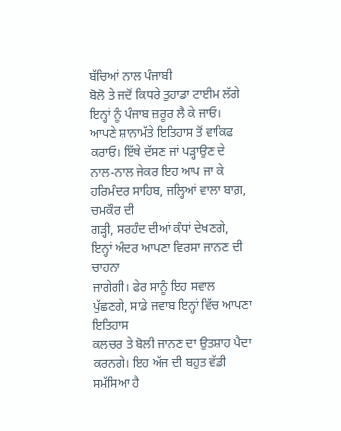ਬੱਚਿਆਂ ਨਾਲ ਪੰਜਾਬੀ
ਬੋਲੋ ਤੇ ਜਦੋਂ ਕਿਧਰੇ ਤੁਹਾਡਾ ਟਾਈਮ ਲੱਗੇ ਇਨ੍ਹਾਂ ਨੂੰ ਪੰਜਾਬ ਜ਼ਰੂਰ ਲੈ ਕੇ ਜਾਓ।
ਆਪਣੇ ਸ਼ਾਨਾਮੱਤੇ ਇਤਿਹਾਸ ਤੋਂ ਵਾਕਿਫ ਕਰਾਓ। ਇੱਥੇ ਦੱਸਣ ਜਾਂ ਪੜ੍ਹਾਉਣ ਦੇ
ਨਾਲ-ਨਾਲ ਜੇਕਰ ਇਹ ਆਪ ਜਾ ਕੇ ਹਰਿਮੰਦਰ ਸਾਹਿਬ, ਜਲ੍ਹਿਆਂ ਵਾਲਾ ਬਾਗ਼, ਚਮਕੌਰ ਦੀ
ਗੜ੍ਹੀ, ਸਰਹੰਦ ਦੀਆਂ ਕੰਧਾਂ ਦੇਖਣਗੇ, ਇਨ੍ਹਾਂ ਅੰਦਰ ਆਪਣਾ ਵਿਰਸਾ ਜਾਨਣ ਦੀ ਚਾਹਨਾ
ਜਾਗੇਗੀ। ਫੇਰ ਸਾਨੂੰ ਇਹ ਸਵਾਲ ਪੁੱਛਣਗੇ, ਸਾਡੇ ਜਵਾਬ ਇਨ੍ਹਾਂ ਵਿੱਚ ਆਪਣਾ ਇਤਿਹਾਸ
ਕਲਚਰ ਤੇ ਬੋਲੀ ਜਾਨਣ ਦਾ ਉਤਸ਼ਾਹ ਪੈਦਾ ਕਰਨਗੇ। ਇਹ ਅੱਜ ਦੀ ਬਹੁਤ ਵੱਡੀ ਸਮੱਸਿਆ ਹੈ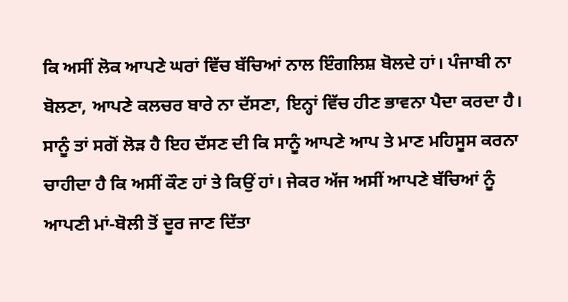ਕਿ ਅਸੀਂ ਲੋਕ ਆਪਣੇ ਘਰਾਂ ਵਿੱਚ ਬੱਚਿਆਂ ਨਾਲ ਇੰਗਲਿਸ਼ ਬੋਲਦੇ ਹਾਂ। ਪੰਜਾਬੀ ਨਾ
ਬੋਲਣਾ, ਆਪਣੇ ਕਲਚਰ ਬਾਰੇ ਨਾ ਦੱਸਣਾ, ਇਨ੍ਹਾਂ ਵਿੱਚ ਹੀਣ ਭਾਵਨਾ ਪੈਦਾ ਕਰਦਾ ਹੈ।
ਸਾਨੂੰ ਤਾਂ ਸਗੋਂ ਲੋੜ ਹੈ ਇਹ ਦੱਸਣ ਦੀ ਕਿ ਸਾਨੂੰ ਆਪਣੇ ਆਪ ਤੇ ਮਾਣ ਮਹਿਸੂਸ ਕਰਨਾ
ਚਾਹੀਦਾ ਹੈ ਕਿ ਅਸੀਂ ਕੌਣ ਹਾਂ ਤੇ ਕਿਉਂ ਹਾਂ। ਜੇਕਰ ਅੱਜ ਅਸੀਂ ਆਪਣੇ ਬੱਚਿਆਂ ਨੂੰ
ਆਪਣੀ ਮਾਂ-ਬੋਲੀ ਤੋਂ ਦੂਰ ਜਾਣ ਦਿੱਤਾ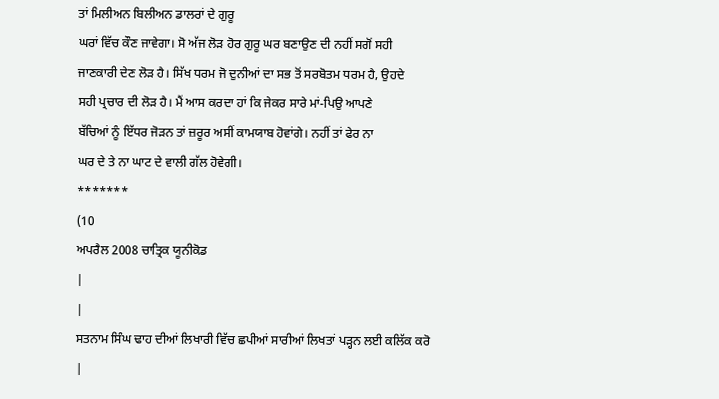ਤਾਂ ਮਿਲੀਅਨ ਬਿਲੀਅਨ ਡਾਲਰਾਂ ਦੇ ਗੁਰੂ
ਘਰਾਂ ਵਿੱਚ ਕੌਣ ਜਾਵੇਗਾ। ਸੋ ਅੱਜ ਲੋੜ ਹੋਰ ਗੁਰੂ ਘਰ ਬਣਾਉਣ ਦੀ ਨਹੀਂ ਸਗੋਂ ਸਹੀ
ਜਾਣਕਾਰੀ ਦੇਣ ਲੋੜ ਹੈ। ਸਿੱਖ ਧਰਮ ਜੋ ਦੁਨੀਆਂ ਦਾ ਸਭ ਤੋਂ ਸਰਬੋਤਮ ਧਰਮ ਹੈ, ਉਹਦੇ
ਸਹੀ ਪ੍ਰਚਾਰ ਦੀ ਲੋੜ ਹੈ। ਮੈਂ ਆਸ ਕਰਦਾ ਹਾਂ ਕਿ ਜੇਕਰ ਸਾਰੇ ਮਾਂ-ਪਿਉ ਆਪਣੇ
ਬੱਚਿਆਂ ਨੂੰ ਇੱਧਰ ਜੋੜਨ ਤਾਂ ਜ਼ਰੂਰ ਅਸੀਂ ਕਾਮਯਾਬ ਹੋਵਾਂਗੇ। ਨਹੀਂ ਤਾਂ ਫੇਰ ਨਾ
ਘਰ ਦੇ ਤੇ ਨਾ ਘਾਟ ਦੇ ਵਾਲੀ ਗੱਲ ਹੋਵੇਗੀ।
*******
(10
ਅਪਰੈਲ 2008 ਚਾਤ੍ਰਿਕ ਯੂਨੀਕੋਡ
|
|
ਸਤਨਾਮ ਸਿੰਘ ਢਾਹ ਦੀਆਂ ਲਿਖਾਰੀ ਵਿੱਚ ਛਪੀਆਂ ਸਾਰੀਆਂ ਲਿਖਤਾਂ ਪੜ੍ਹਨ ਲਈ ਕਲਿੱਕ ਕਰੋ
|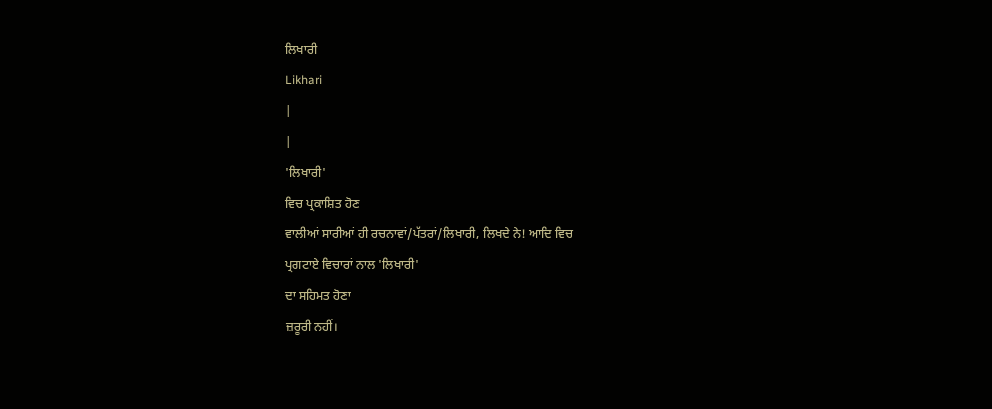ਲਿਖਾਰੀ
Likhari
|
|
'ਲਿਖਾਰੀ'
ਵਿਚ ਪ੍ਰਕਾਸ਼ਿਤ ਹੋਣ
ਵਾਲੀਆਂ ਸਾਰੀਆਂ ਹੀ ਰਚਨਾਵਾਂ/ਪੱਤਰਾਂ/ਲਿਖਾਰੀ, ਲਿਖਦੇ ਨੇ! ਆਦਿ ਵਿਚ
ਪ੍ਰਗਟਾਏ ਵਿਚਾਰਾਂ ਨਾਲ 'ਲਿਖਾਰੀ'
ਦਾ ਸਹਿਮਤ ਹੋਣਾ
ਜ਼ਰੂਰੀ ਨਹੀਂ।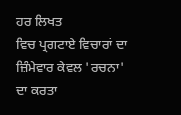ਹਰ ਲਿਖਤ
ਵਿਚ ਪ੍ਰਗਟਾਏ ਵਿਚਾਰਾਂ ਦਾ ਜ਼ਿੰਮੇਵਾਰ ਕੇਵਲ 'ਰਚਨਾ'
ਦਾ ਕਰਤਾ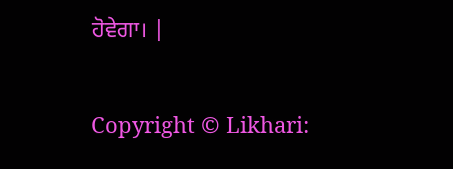ਹੋਵੇਗਾ। |

Copyright © Likhari: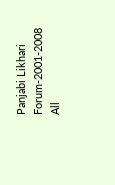Panjabi Likhari Forum-2001-2008 All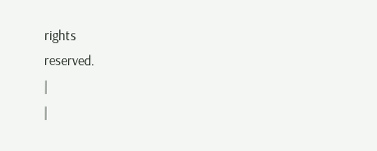rights
reserved.
|
|